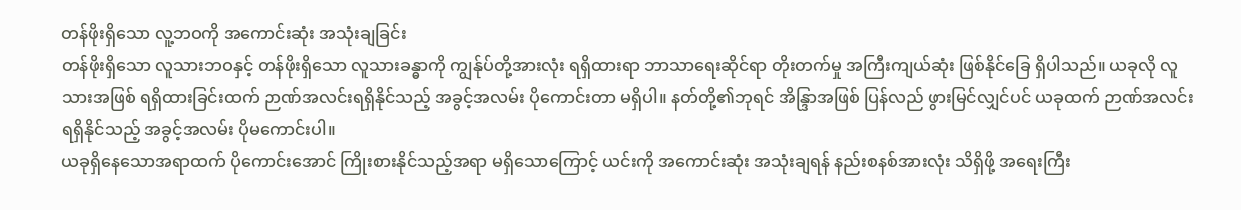တန်ဖိုးရှိသော လူ့ဘဝကို အကောင်းဆုံး အသုံးချခြင်း
တန်ဖိုးရှိသော လူသားဘဝနှင့် တန်ဖိုးရှိသော လူသားခန္ဓာကို ကျွန်ုပ်တို့အားလုံး ရရှိထားရာ ဘာသာရေးဆိုင်ရာ တိုးတက်မှု အကြီးကျယ်ဆုံး ဖြစ်နိုင်ခြေ ရှိပါသည်။ ယခုလို လူသားအဖြစ် ရရှိထားခြင်းထက် ဉာဏ်အလင်းရရှိနိုင်သည့် အခွင့်အလမ်း ပိုကောင်းတာ မရှိပါ။ နတ်တို့၏ဘုရင် အိန္ဒြာအဖြစ် ပြန်လည် ဖွားမြင်လျှင်ပင် ယခုထက် ဉာဏ်အလင်း ရရှိနိုင်သည့် အခွင့်အလမ်း ပိုမကောင်းပါ။
ယခုရှိနေသောအရာထက် ပိုကောင်းအောင် ကြိုးစားနိုင်သည့်အရာ မရှိသောကြောင့် ယင်းကို အကောင်းဆုံး အသုံးချရန် နည်းစနစ်အားလုံး သိရှိဖို့ အရေးကြီး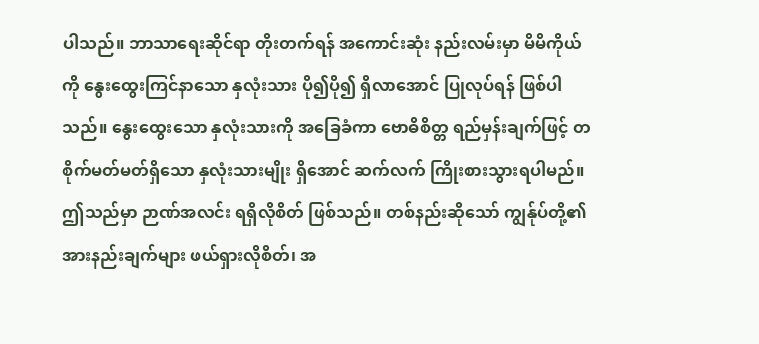ပါသည်။ ဘာသာရေးဆိုင်ရာ တိုးတက်ရန် အကောင်းဆုံး နည်းလမ်းမှာ မိမိကိုယ်ကို နွေးထွေးကြင်နာသော နှလုံးသား ပို၍ပို၍ ရှိလာအောင် ပြုလုပ်ရန် ဖြစ်ပါသည်။ နွေးထွေးသော နှလုံးသားကို အခြေခံကာ ဗောဓိစိတ္တ ရည်မှန်းချက်ဖြင့် တစိုက်မတ်မတ်ရှိသော နှလုံးသားမျိုး ရှိအောင် ဆက်လက် ကြိုးစားသွားရပါမည်။ ဤသည်မှာ ဉာဏ်အလင်း ရရှိလိုစိတ် ဖြစ်သည်။ တစ်နည်းဆိုသော် ကျွန်ုပ်တို့၏ အားနည်းချက်များ ဖယ်ရှားလိုစိတ်၊ အ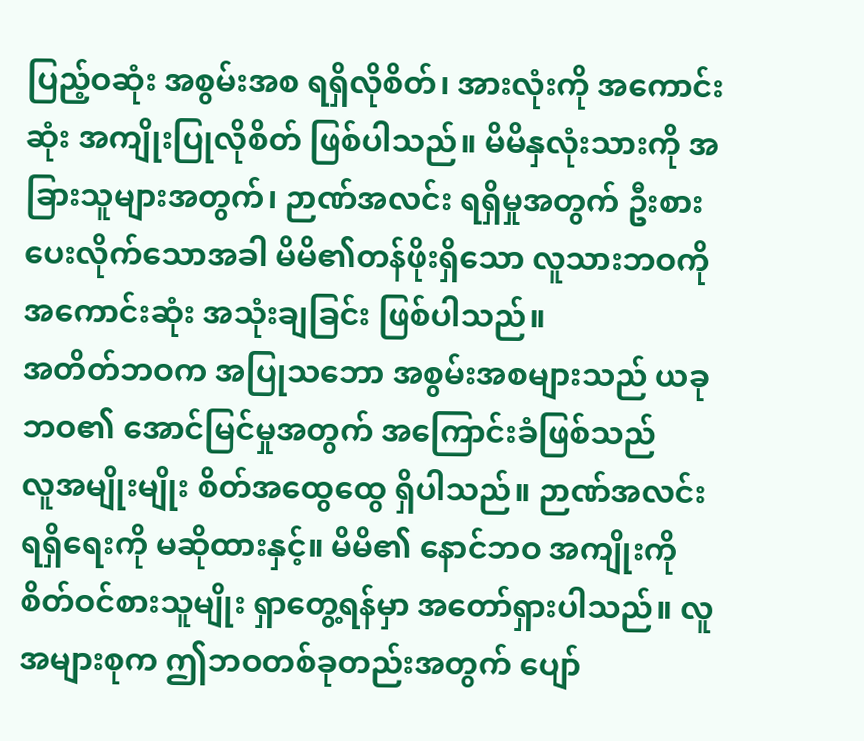ပြည့်ဝဆုံး အစွမ်းအစ ရရှိလိုစိတ်၊ အားလုံးကို အကောင်းဆုံး အကျိုးပြုလိုစိတ် ဖြစ်ပါသည်။ မိမိနှလုံးသားကို အခြားသူများအတွက်၊ ဉာဏ်အလင်း ရရှိမှုအတွက် ဦးစားပေးလိုက်သောအခါ မိမိ၏တန်ဖိုးရှိသော လူသားဘဝကို အကောင်းဆုံး အသုံးချခြင်း ဖြစ်ပါသည်။
အတိတ်ဘဝက အပြုသဘော အစွမ်းအစများသည် ယခုဘဝ၏ အောင်မြင်မှုအတွက် အကြောင်းခံဖြစ်သည်
လူအမျိုးမျိုး စိတ်အထွေထွေ ရှိပါသည်။ ဉာဏ်အလင်း ရရှိရေးကို မဆိုထားနှင့်။ မိမိ၏ နောင်ဘဝ အကျိုးကို စိတ်ဝင်စားသူမျိုး ရှာတွေ့ရန်မှာ အတော်ရှားပါသည်။ လူအများစုက ဤဘဝတစ်ခုတည်းအတွက် ပျော်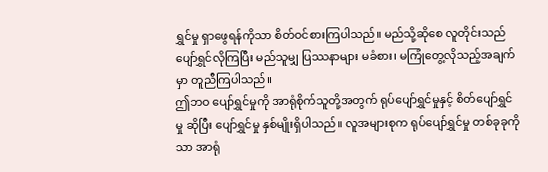ရွှင်မှု ရှာဖွေရန်ကိုသာ စိတ်ဝင်စားကြပါသည်။ မည်သို့ဆိုစေ လူတိုင်းသည် ပျော်ရွှင်လိုကြပြီး မည်သူမျှ ပြဿနာများ မခံစား၊ မကြုံတွေ့လိုသည့်အချက်မှာ တူညီကြပါသည်။
ဤဘဝ ပျော်ရွှင်မှုကို အာရုံစိုက်သူတို့အတွက် ရုပ်ပျော်ရွှင်မှုနှင့် စိတ်ပျော်ရွှင်မှု ဆိုပြီး ပျော်ရွှင်မှု နှစ်မျိုးရှိပါသည်။ လူအများစုက ရုပ်ပျော်ရွှင်မှု တစ်ခုခုကိုသာ အာရုံ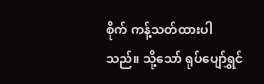စိုက် ကန့်သတ်ထားပါသည်။ သို့သော် ရုပ်ပျော်ရွှင်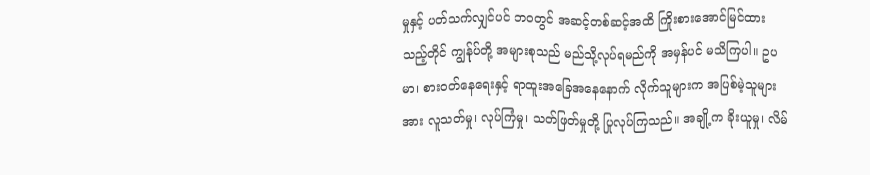မှုနှင့် ပတ်သက်လျှင်ပင် ဘဝတွင် အဆင့်တစ်ဆင့်အထိ ကြိုးစားအောင်မြင်ထားသည့်တိုင် ကျွန်ုပ်တို့ အများစုသည် မည်သို့လုပ်ရမည်ကို အမှန်ပင် မသိကြပါ။ ဥပမာ၊ စားဝတ်နေရေးနှင့် ရာထူးအခြေအနေနောက် လိုက်သူများက အပြစ်မဲ့သူများအား လူသတ်မှု၊ လုပ်ကြံမှု၊ သတ်ဖြတ်မှုတို့ ပြုလုပ်ကြသည်။ အချို့က ခိုးယူမှု၊ လိမ်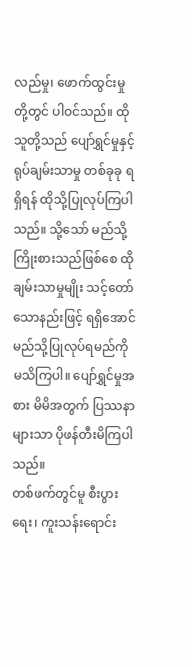လည်မှု၊ ဖောက်ထွင်းမှုတို့တွင် ပါဝင်သည်။ ထိုသူတို့သည် ပျော်ရွှင်မှုနှင့် ရုပ်ချမ်းသာမှု တစ်ခုခု ရရှိရန် ထိုသို့ပြုလုပ်ကြပါသည်။ သို့သော် မည်သို့ကြိုးစားသည်ဖြစ်စေ ထိုချမ်းသာမှုမျိုး သင့်တော်သောနည်းဖြင့် ရရှိအောင် မည်သို့ပြုလုပ်ရမည်ကို မသိကြပါ။ ပျော်ရွှင်မှုအစား မိမိအတွက် ပြဿနာများသာ ပိုဖန်တီးမိကြပါသည်။
တစ်ဖက်တွင်မူ စီးပွားရေး၊ ကူးသန်းရောင်း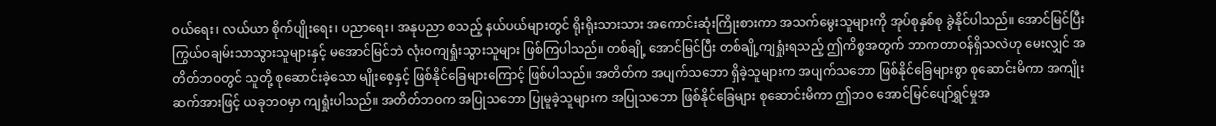ဝယ်ရေး၊ လယ်ယာ စိုက်ပျိုးရေး၊ ပညာရေး၊ အနုပညာ စသည့် နယ်ပယ်များတွင် ရိုးရိုးသားသား အကောင်းဆုံးကြိုးစားကာ အသက်မွေးသူများကို အုပ်စုနှစ်စု ခွဲနိုင်ပါသည်။ အောင်မြင်ပြီး ကြွယ်ဝချမ်းသာသွားသူများနှင့် မအောင်မြင်ဘဲ လုံးဝကျရှုံးသွားသူများ ဖြစ်ကြပါသည်။ တစ်ချို့ အောင်မြင်ပြီး တစ်ချို့ကျရှုံးရသည့် ဤကိစ္စအတွက် ဘာကတာဝန်ရှိသလဲဟု မေးလျှင် အတိတ်ဘဝတွင် သူတို့ စုဆောင်းခဲ့သော မျိုးစေ့နှင့် ဖြစ်နိုင်ခြေများကြောင့် ဖြစ်ပါသည်။ အတိတ်က အပျက်သဘော ရှိခဲ့သူများက အပျက်သဘော ဖြစ်နိုင်ခြေများစွာ စုဆောင်းမိကာ အကျိုးဆက်အားဖြင့် ယခုဘဝမှာ ကျရှုံးပါသည်။ အတိတ်ဘဝက အပြုသဘော ပြုမူခဲ့သူများက အပြုသဘော ဖြစ်နိုင်ခြေများ စုဆောင်းမိကာ ဤဘဝ အောင်မြင်ပျော်ရွှင်မှုအ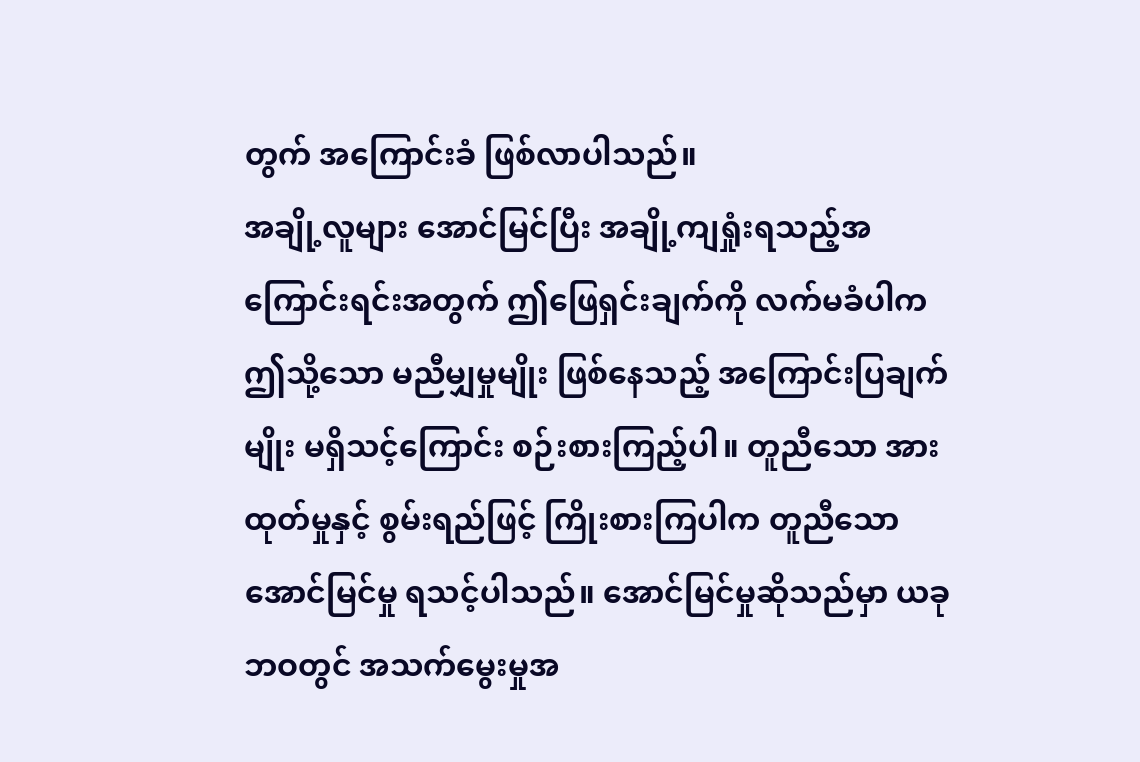တွက် အကြောင်းခံ ဖြစ်လာပါသည်။
အချို့လူများ အောင်မြင်ပြီး အချို့ကျရှုံးရသည့်အကြောင်းရင်းအတွက် ဤဖြေရှင်းချက်ကို လက်မခံပါက ဤသို့သော မညီမျှမှုမျိုး ဖြစ်နေသည့် အကြောင်းပြချက်မျိုး မရှိသင့်ကြောင်း စဉ်းစားကြည့်ပါ။ တူညီသော အားထုတ်မှုနှင့် စွမ်းရည်ဖြင့် ကြိုးစားကြပါက တူညီသော အောင်မြင်မှု ရသင့်ပါသည်။ အောင်မြင်မှုဆိုသည်မှာ ယခုဘဝတွင် အသက်မွေးမှုအ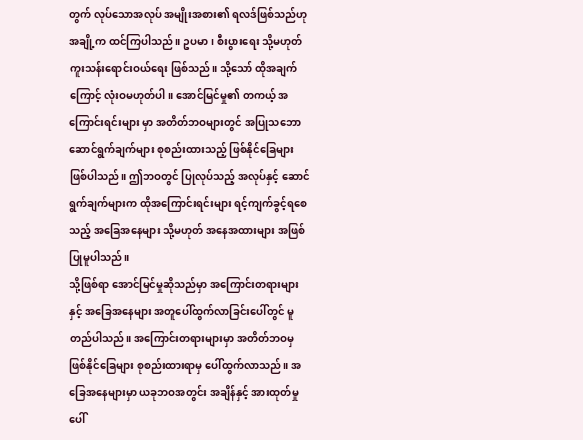တွက် လုပ်သောအလုပ် အမျိုးအစား၏ ရလဒ်ဖြစ်သည်ဟု အချို့က ထင်ကြပါသည်။ ဥပမာ၊ စီးပွားရေး သို့မဟုတ် ကူးသန်းရောင်းဝယ်ရေး ဖြစ်သည်။ သို့သော် ထိုအချက်ကြောင့် လုံးဝမဟုတ်ပါ။ အောင်မြင်မှု၏ တကယ့် အကြောင်းရင်းများ မှာ အတိတ်ဘဝများတွင် အပြုသဘော ဆောင်ရွက်ချက်များ စုစည်းထားသည့် ဖြစ်နိုင်ခြေများ ဖြစ်ပါသည်။ ဤဘဝတွင် ပြုလုပ်သည့် အလုပ်နှင့် ဆောင်ရွက်ချက်များက ထိုအကြောင်းရင်းများ ရင့်ကျက်ခွင့်ရစေသည့် အခြေအနေများ သို့မဟုတ် အနေအထားများ အဖြစ် ပြုမူပါသည်။
သို့ဖြစ်ရာ အောင်မြင်မှုဆိုသည်မှာ အကြောင်းတရားများနှင့် အခြေအနေများ အတူပေါ်ထွက်လာခြင်းပေါ်တွင် မူတည်ပါသည်။ အကြောင်းတရားများမှာ အတိတ်ဘဝမှ ဖြစ်နိုင်ခြေများ စုစည်းထားရာမှ ပေါ်ထွက်လာသည်။ အခြေအနေများမှာ ယခုဘဝအတွင်း အချိန်နှင့် အားထုတ်မှုပေါ်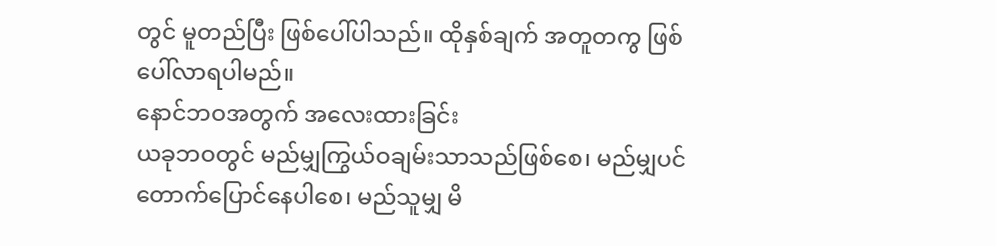တွင် မူတည်ပြီး ဖြစ်ပေါ်ပါသည်။ ထိုနှစ်ချက် အတူတကွ ဖြစ်ပေါ်လာရပါမည်။
နောင်ဘဝအတွက် အလေးထားခြင်း
ယခုဘဝတွင် မည်မျှကြွယ်ဝချမ်းသာသည်ဖြစ်စေ၊ မည်မျှပင် တောက်ပြောင်နေပါစေ၊ မည်သူမျှ မိ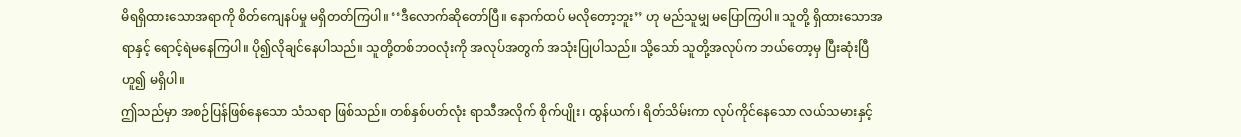မိရရှိထားသောအရာကို စိတ်ကျေနပ်မှု မရှိတတ်ကြပါ။ ‘‘ဒီလောက်ဆိုတော်ပြီ။ နောက်ထပ် မလိုတော့ဘူး’’ ဟု မည်သူမျှ မပြောကြပါ။ သူတို့ ရှိထားသောအရာနှင့် ရောင့်ရဲမနေကြပါ။ ပို၍လိုချင်နေပါသည်။ သူတို့တစ်ဘဝလုံးကို အလုပ်အတွက် အသုံးပြုပါသည်။ သို့သော် သူတို့အလုပ်က ဘယ်တော့မှ ပြီးဆုံးပြီဟူ၍ မရှိပါ။
ဤသည်မှာ အစဉ်ပြန်ဖြစ်နေသော သံသရာ ဖြစ်သည်။ တစ်နှစ်ပတ်လုံး ရာသီအလိုက် စိုက်ပျိုး၊ ထွန်ယက်၊ ရိတ်သိမ်းကာ လုပ်ကိုင်နေသော လယ်သမားနှင့်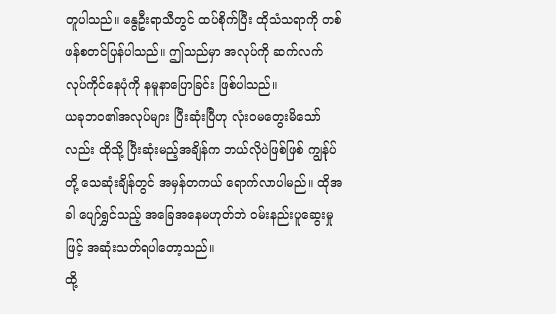တူပါသည်။ နွေဦးရာသီတွင် ထပ်စိုက်ပြီး ထိုသံသရာကို တစ်ဖန်စတင်ပြန်ပါသည်။ ဤသည်မှာ အလုပ်ကို ဆက်လက်လုပ်ကိုင်နေပုံကို နမူနာပြောခြင်း ဖြစ်ပါသည်။
ယခုဘဝ၏အလုပ်များ ပြီးဆုံးပြီဟု လုံးဝမတွေးမိသော်လည်း ထိုသို့ ပြီးဆုံးမည့်အချိန်က ဘယ်လိုပဲဖြစ်ဖြစ် ကျွန်ုပ်တို့ သေဆုံးချိန်တွင် အမှန်တကယ် ရောက်လာပါမည်။ ထိုအခါ ပျော်ရွှင်သည့် အခြေအနေမဟုတ်ဘဲ ဝမ်းနည်းပူဆွေးမှုဖြင့် အဆုံးသတ်ရပါတော့သည်။
ထို့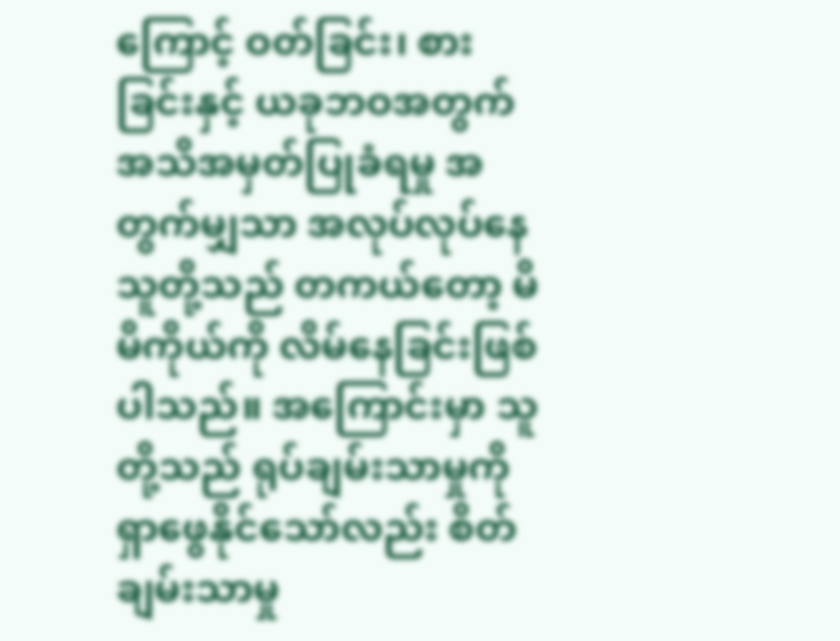ကြောင့် ဝတ်ခြင်း၊ စားခြင်းနှင့် ယခုဘဝအတွက် အသိအမှတ်ပြုခံရမှု အတွက်မျှသာ အလုပ်လုပ်နေသူတို့သည် တကယ်တော့ မိမိကိုယ်ကို လိမ်နေခြင်းဖြစ်ပါသည်။ အကြောင်းမှာ သူတို့သည် ရုပ်ချမ်းသာမှုကို ရှာဖွေနိုင်သော်လည်း စိတ်ချမ်းသာမှု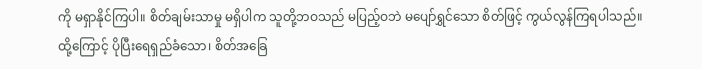ကို မရှာနိုင်ကြပါ။ စိတ်ချမ်းသာမှု မရှိပါက သူတို့ဘဝသည် မပြည့်ဝဘဲ မပျော်ရွှင်သော စိတ်ဖြင့် ကွယ်လွန်ကြရပါသည်။
ထို့ကြောင့် ပိုပြီးရေရှည်ခံသော၊ စိတ်အခြေ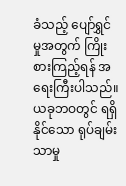ခံသည့် ပျော်ရွှင်မှုအတွက် ကြိုးစားကြည့်ရန် အရေးကြီးပါသည်။ ယခုဘဝတွင် ရရှိနိုင်သော ရုပ်ချမ်းသာမှု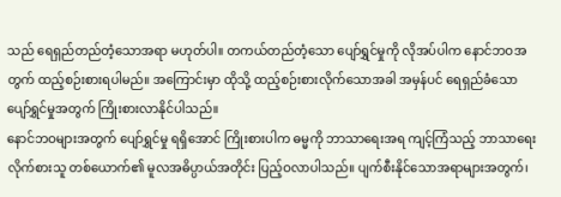သည် ရေရှည်တည်တံ့သောအရာ မဟုတ်ပါ။ တကယ်တည်တံ့သော ပျော်ရွှင်မှုကို လိုအပ်ပါက နောင်ဘဝအတွက် ထည့်စဉ်းစားရပါမည်။ အကြောင်းမှာ ထိုသို့ ထည့်စဉ်းစားလိုက်သောအခါ အမှန်ပင် ရေရှည်ခံသော ပျော်ရွှင်မှုအတွက် ကြိုးစားလာနိုင်ပါသည်။
နောင်ဘဝများအတွက် ပျော်ရွှင်မှု ရရှိအောင် ကြိုးစားပါက ဓမ္မကို ဘာသာရေးအရ ကျင့်ကြံသည့် ဘာသာရေးလိုက်စားသူ တစ်ယောက်၏ မူလအဓိပ္ပာယ်အတိုင်း ပြည့်ဝလာပါသည်။ ပျက်စီးနိုင်သောအရာများအတွက်၊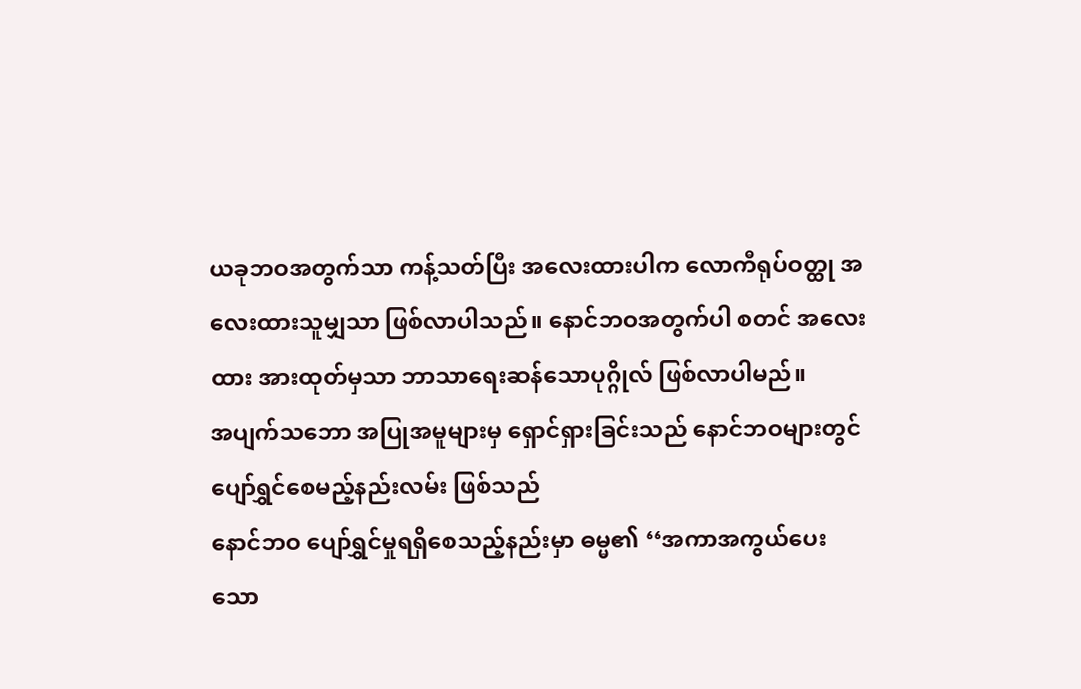ယခုဘဝအတွက်သာ ကန့်သတ်ပြီး အလေးထားပါက လောကီရုပ်ဝတ္ထု အလေးထားသူမျှသာ ဖြစ်လာပါသည်။ နောင်ဘဝအတွက်ပါ စတင် အလေးထား အားထုတ်မှသာ ဘာသာရေးဆန်သောပုဂ္ဂိုလ် ဖြစ်လာပါမည်။
အပျက်သဘော အပြုအမူများမှ ရှောင်ရှားခြင်းသည် နောင်ဘဝများတွင် ပျော်ရွှင်စေမည့်နည်းလမ်း ဖြစ်သည်
နောင်ဘဝ ပျော်ရွှင်မှုရရှိစေသည့်နည်းမှာ ဓမ္မ၏ ‘‘အကာအကွယ်ပေးသော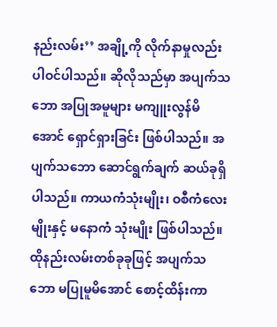နည်းလမ်း’’ အချို့ကို လိုက်နာမှုလည်း ပါဝင်ပါသည်။ ဆိုလိုသည်မှာ အပျက်သဘော အပြုအမူများ မကျူးလွန်မိအောင် ရှောင်ရှားခြင်း ဖြစ်ပါသည်။ အပျက်သဘော ဆောင်ရွက်ချက် ဆယ်ခုရှိပါသည်။ ကာယကံသုံးမျိုး၊ ဝစီကံလေးမျိုးနှင့် မနောကံ သုံးမျိုး ဖြစ်ပါသည်။ ထိုနည်းလမ်းတစ်ခုခုဖြင့် အပျက်သဘော မပြုမူမိအောင် စောင့်ထိန်းကာ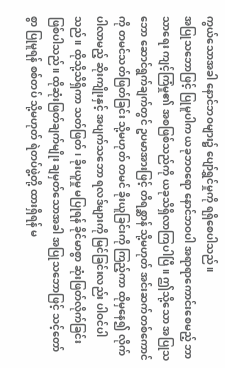ကွယ်သောအခါ နောင်ဘဝများ၌ ပျော်ရွှင်မှုကို ရရှိစေပါသည်။
အပြုသဘောဖြင့် ပြုမူပါက ယခုဘဝရော နောင်ဘဝပါ အရာရာကောင်းစေမည့် ဘာသာရေး ကျင့်ကြံမှု၏ အစဖြစ်သည်ကို ယခုသိရှိလာကြပါပြီ။ ဤသို့သော အပြုသဘော ဆောင်ရွက်ချက်တွင် ဥပမာအားဖြင့် တိရစ္ဆာန် သို့မဟုတ် အင်းဆက်တစ်ကောင်ကို တမင်သတ်ဖြတ်ခြင်း သို့မဟုတ် တမင် ခိုးယူခြင်းကို ကြည့်ကာ ထိုမှနေ၍ လိုက်ပါလာမည့် ဆိုးကျိုးနှင့် အပျက်သဘော ရလဒ်များကို မြင်ခြင်းလည်း ပါဝင်ပါသည်။ ထိုသို့သိရှိကာ သတ်ဖြတ်၊ ခိုးယူမှု မပြုရန် ခိုင်မာစွာ ဆုံးဖြတ်လိုက်ခြင်း ဖြစ်ပါသည်။ ထိုဆုံးဖြတ်ချက်မျိုး ချမှတ်သောအခါ အပြုသဘောဖြင့် သင့်တော်စွာ ပြုမူရန် စစ်တပ် သို့မဟုတ် ရဲတပ်ဖွဲ့တို့ ထားရှိရန် မ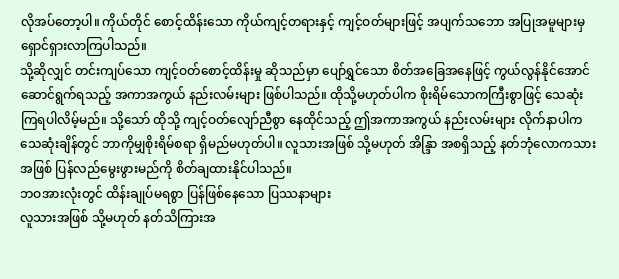လိုအပ်တော့ပါ။ ကိုယ်တိုင် စောင့်ထိန်းသော ကိုယ်ကျင့်တရားနှင့် ကျင့်ဝတ်များဖြင့် အပျက်သဘော အပြုအမူများမှ ရှောင်ရှားလာကြပါသည်။
သို့ဆိုလျှင် တင်းကျပ်သော ကျင့်ဝတ်စောင့်ထိန်းမှု ဆိုသည်မှာ ပျော်ရွှင်သော စိတ်အခြေအနေဖြင့် ကွယ်လွန်နိုင်အောင် ဆောင်ရွက်ရသည့် အကာအကွယ် နည်းလမ်းများ ဖြစ်ပါသည်။ ထိုသို့မဟုတ်ပါက စိုးရိမ်သောကကြီးစွာဖြင့် သေဆုံးကြရပါလိမ့်မည်။ သို့သော် ထိုသို့ ကျင့်ဝတ်လျော်ညီစွာ နေထိုင်သည့် ဤအကာအကွယ် နည်းလမ်းများ လိုက်နာပါက သေဆုံးချိန်တွင် ဘာကိုမျှစိုးရိမ်စရာ ရှိမည်မဟုတ်ပါ။ လူသားအဖြစ် သို့မဟုတ် အိန္ဒြာ အစရှိသည့် နတ်ဘုံလောကသားအဖြစ် ပြန်လည်မွေးဖွားမည်ကို စိတ်ချထားနိုင်ပါသည်။
ဘဝအားလုံးတွင် ထိန်းချုပ်မရစွာ ပြန်ဖြစ်နေသော ပြဿနာများ
လူသားအဖြစ် သို့မဟုတ် နတ်သိကြားအ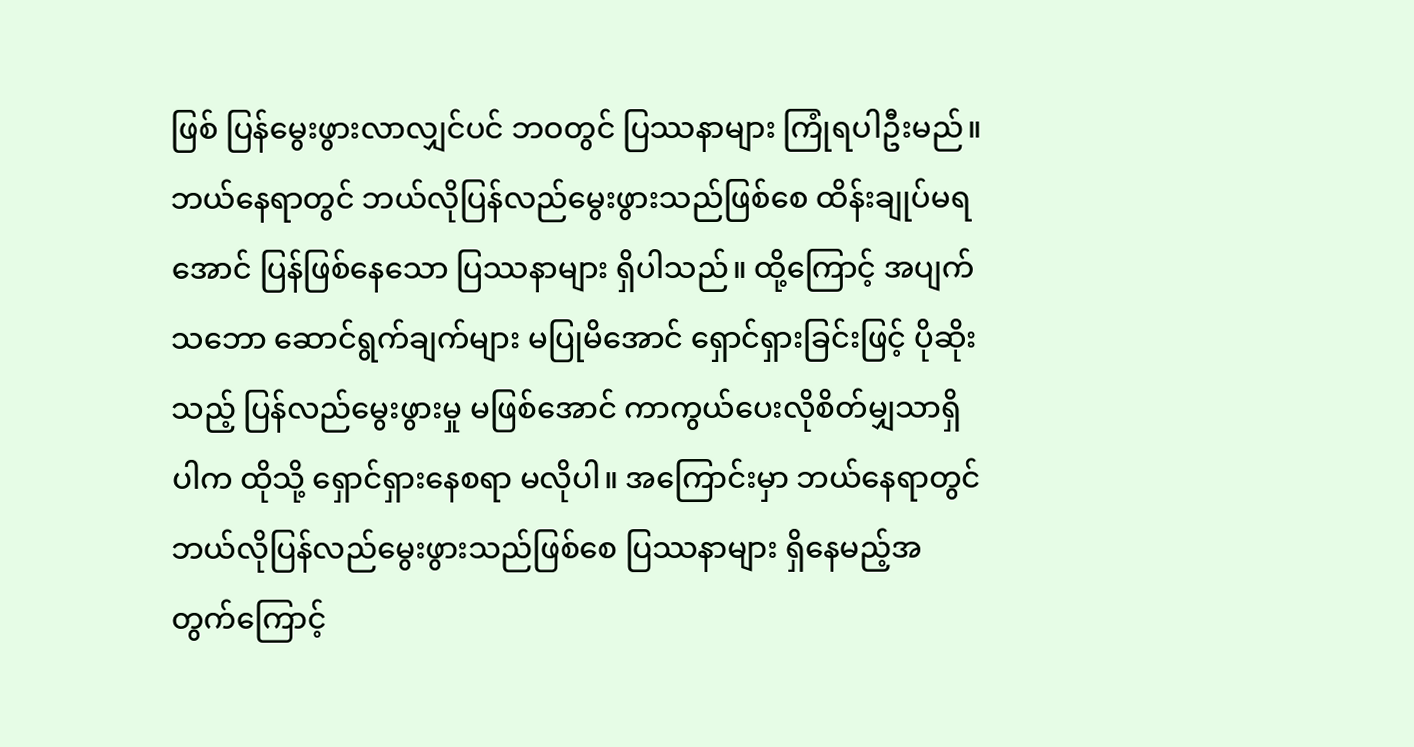ဖြစ် ပြန်မွေးဖွားလာလျှင်ပင် ဘဝတွင် ပြဿနာများ ကြုံရပါဦးမည်။ ဘယ်နေရာတွင် ဘယ်လိုပြန်လည်မွေးဖွားသည်ဖြစ်စေ ထိန်းချုပ်မရအောင် ပြန်ဖြစ်နေသော ပြဿနာများ ရှိပါသည်။ ထို့ကြောင့် အပျက်သဘော ဆောင်ရွက်ချက်များ မပြုမိအောင် ရှောင်ရှားခြင်းဖြင့် ပိုဆိုးသည့် ပြန်လည်မွေးဖွားမှု မဖြစ်အောင် ကာကွယ်ပေးလိုစိတ်မျှသာရှိပါက ထိုသို့ ရှောင်ရှားနေစရာ မလိုပါ။ အကြောင်းမှာ ဘယ်နေရာတွင် ဘယ်လိုပြန်လည်မွေးဖွားသည်ဖြစ်စေ ပြဿနာများ ရှိနေမည့်အတွက်ကြောင့်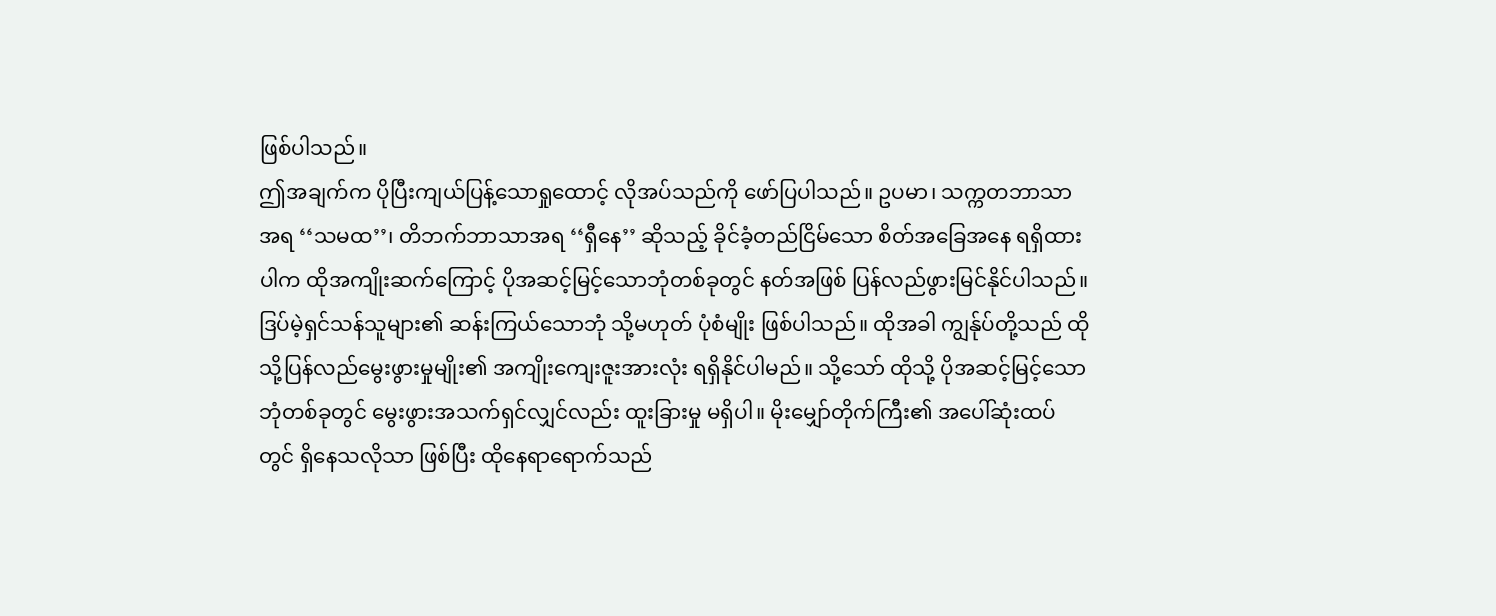ဖြစ်ပါသည်။
ဤအချက်က ပိုပြီးကျယ်ပြန့်သောရှုထောင့် လိုအပ်သည်ကို ဖော်ပြပါသည်။ ဥပမာ၊ သက္ကတဘာသာအရ ‘‘သမထ’’၊ တိဘက်ဘာသာအရ ‘‘ရှီနေ’’ ဆိုသည့် ခိုင်ခံ့တည်ငြိမ်သော စိတ်အခြေအနေ ရရှိထားပါက ထိုအကျိုးဆက်ကြောင့် ပိုအဆင့်မြင့်သောဘုံတစ်ခုတွင် နတ်အဖြစ် ပြန်လည်ဖွားမြင်နိုင်ပါသည်။ ဒြပ်မဲ့ရှင်သန်သူများ၏ ဆန်းကြယ်သောဘုံ သို့မဟုတ် ပုံစံမျိုး ဖြစ်ပါသည်။ ထိုအခါ ကျွန်ုပ်တို့သည် ထိုသို့ပြန်လည်မွေးဖွားမှုမျိုး၏ အကျိုးကျေးဇူးအားလုံး ရရှိနိုင်ပါမည်။ သို့သော် ထိုသို့ ပိုအဆင့်မြင့်သောဘုံတစ်ခုတွင် မွေးဖွားအသက်ရှင်လျှင်လည်း ထူးခြားမှု မရှိပါ။ မိုးမျှော်တိုက်ကြီး၏ အပေါ်ဆုံးထပ်တွင် ရှိနေသလိုသာ ဖြစ်ပြီး ထိုနေရာရောက်သည်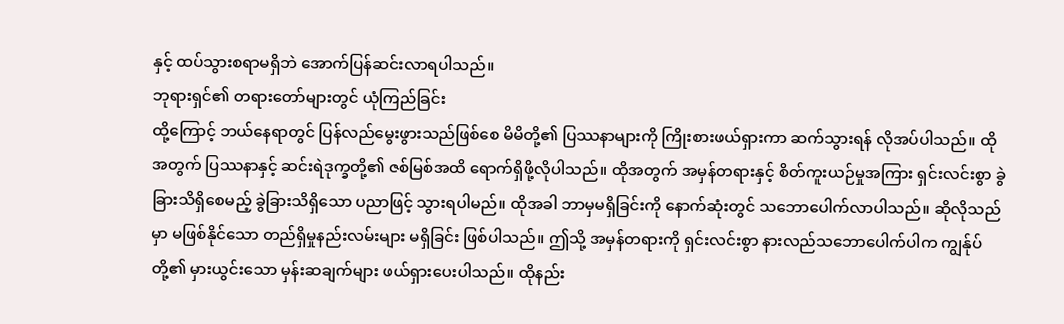နှင့် ထပ်သွားစရာမရှိဘဲ အောက်ပြန်ဆင်းလာရပါသည်။
ဘုရားရှင်၏ တရားတော်များတွင် ယုံကြည်ခြင်း
ထို့ကြောင့် ဘယ်နေရာတွင် ပြန်လည်မွေးဖွားသည်ဖြစ်စေ မိမိတို့၏ ပြဿနာများကို ကြိုးစားဖယ်ရှားကာ ဆက်သွားရန် လိုအပ်ပါသည်။ ထိုအတွက် ပြဿနာနှင့် ဆင်းရဲဒုက္ခတို့၏ ဇစ်မြစ်အထိ ရောက်ရှိဖို့လိုပါသည်။ ထိုအတွက် အမှန်တရားနှင့် စိတ်ကူးယဉ်မှုအကြား ရှင်းလင်းစွာ ခွဲခြားသိရှိစေမည့် ခွဲခြားသိရှိသော ပညာဖြင့် သွားရပါမည်။ ထိုအခါ ဘာမှမရှိခြင်းကို နောက်ဆုံးတွင် သဘောပေါက်လာပါသည်။ ဆိုလိုသည်မှာ မဖြစ်နိုင်သော တည်ရှိမှုနည်းလမ်းများ မရှိခြင်း ဖြစ်ပါသည်။ ဤသို့ အမှန်တရားကို ရှင်းလင်းစွာ နားလည်သဘောပေါက်ပါက ကျွန်ုပ်တို့၏ မှားယွင်းသော မှန်းဆချက်များ ဖယ်ရှားပေးပါသည်။ ထိုနည်း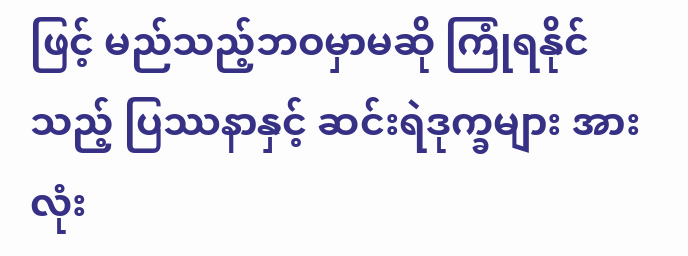ဖြင့် မည်သည့်ဘဝမှာမဆို ကြုံရနိုင်သည့် ပြဿနာနှင့် ဆင်းရဲဒုက္ခများ အားလုံး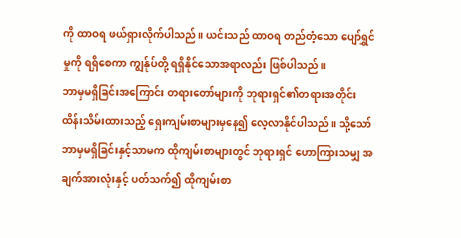ကို ထာဝရ ဖယ်ရှားလိုက်ပါသည်။ ယင်းသည် ထာဝရ တည်တံ့သော ပျော်ရွှင်မှုကို ရရှိစေကာ ကျွန်ုပ်တို့ ရရှိနိုင်သောအရာလည်း ဖြစ်ပါသည်။
ဘာမှမရှိခြင်းအကြောင်း တရားတော်များကို ဘုရားရှင်၏တရားအတိုင်း ထိန်းသိမ်းထားသည့် ရှေးကျမ်းစာများမှနေ၍ လေ့လာနိုင်ပါသည်။ သို့သော် ဘာမှမရှိခြင်းနှင့်သာမက ထိုကျမ်းစာများတွင် ဘုရားရှင် ဟောကြားသမျှ အချက်အားလုံးနှင့် ပတ်သက်၍ ထိုကျမ်းစာ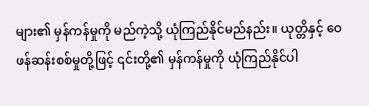များ၏ မှန်ကန်မှုကို မည်ကဲ့သို့ ယုံကြည်နိုင်မည်နည်း။ ယုတ္တိနှင့် ဝေဖန်ဆန်းစစ်မှုတို့ဖြင့် ၎င်းတို့၏ မှန်ကန်မှုကို ယုံကြည်နိုင်ပါ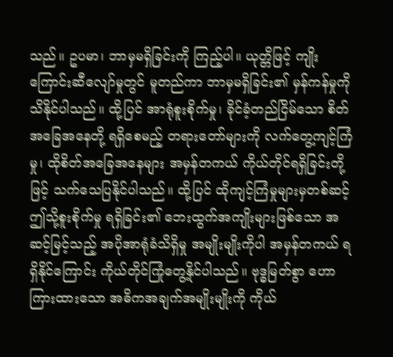သည်။ ဥပမာ၊ ဘာမှမရှိခြင်းကို ကြည့်ပါ။ ယုတ္တိဖြင့် ကျိုးကြောင်းဆီလျော်မှုတွင် မူတည်ကာ ဘာမှမရှိခြင်း၏ မှန်ကန်မှုကို သိနိုင်ပါသည်။ ထို့ပြင် အာရုံစူးစိုက်မှု၊ ခိုင်ခံ့တည်ငြိမ်သော စိတ်အခြေအနေတို့ ရရှိစေမည့် တရားတော်များကို လက်တွေ့ကျင့်ကြံမှု၊ ထိုစိတ်အခြေအနေများ အမှန်တကယ် ကိုယ်တိုင်ရရှိခြင်းတို့ဖြင့် သက်သေပြနိုင်ပါသည်။ ထို့ပြင် ထိုကျင့်ကြံမှုများမှတစ်ဆင့် ဤသို့စူးစိုက်မှု ရရှိခြင်း၏ ဘေးထွက်အကျိုးများဖြစ်သော အဆင့်မြင့်သည့် အပိုအာရုံခံသိရှိမှု အမျိုးမျိုးကိုပါ အမှန်တကယ် ရရှိနိုင်ကြောင်း ကိုယ်တိုင်ကြုံတွေ့နိုင်ပါသည်။ ဗုဒ္ဓမြတ်စွာ ဟောကြားထားသော အဓိကအချက်အမျိုးမျိုးကို ကိုယ်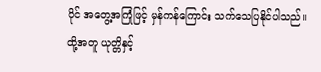ပိုင် အတွေ့အကြုံဖြင့် မှန်ကန်ကြောင်း သက်သေပြနိုင်ပါသည်။
ထို့အတူ ယုတ္တိနှင့်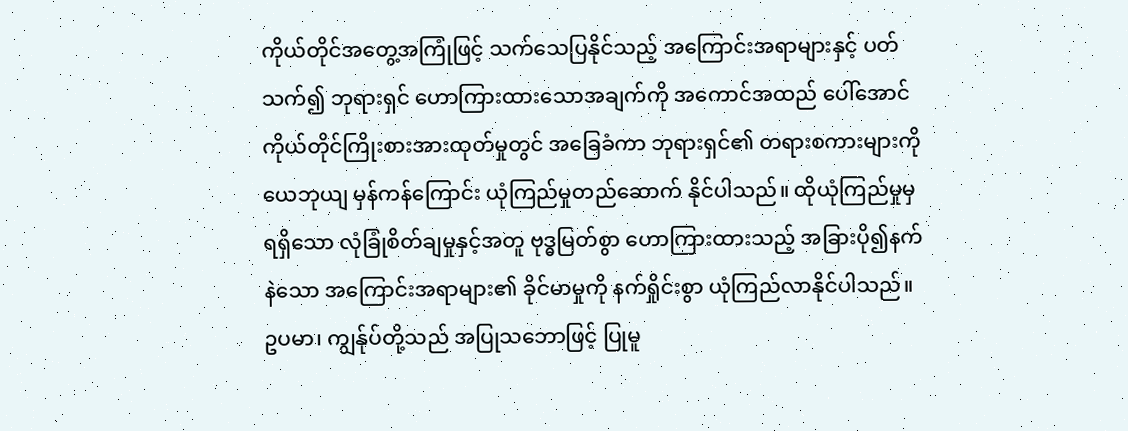ကိုယ်တိုင်အတွေ့အကြုံဖြင့် သက်သေပြနိုင်သည့် အကြောင်းအရာများနှင့် ပတ်သက်၍ ဘုရားရှင် ဟောကြားထားသောအချက်ကို အကောင်အထည် ပေါ်အောင် ကိုယ်တိုင်ကြိုးစားအားထုတ်မှုတွင် အခြေခံကာ ဘုရားရှင်၏ တရားစကားများကို ယေဘုယျ မှန်ကန်ကြောင်း ယုံကြည်မှုတည်ဆောက် နိုင်ပါသည်။ ထိုယုံကြည်မှုမှ ရရှိသော လုံခြုံစိတ်ချမှုနှင့်အတူ ဗုဒ္ဓမြတ်စွာ ဟောကြားထားသည့် အခြားပို၍နက်နဲသော အကြောင်းအရာများ၏ ခိုင်မာမှုကို နက်ရှိုင်းစွာ ယုံကြည်လာနိုင်ပါသည်။
ဥပမာ၊ ကျွန်ုပ်တို့သည် အပြုသဘောဖြင့် ပြုမူ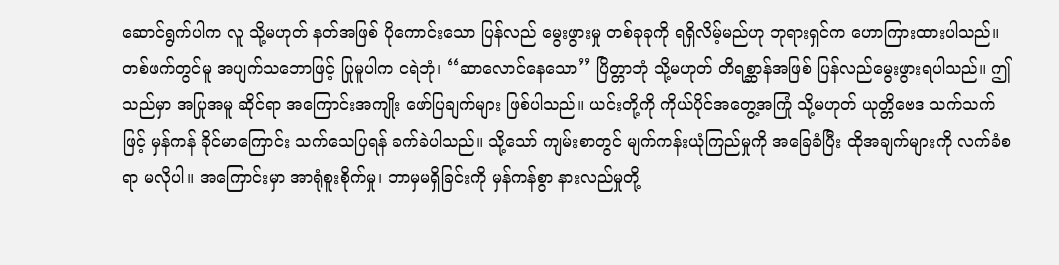ဆောင်ရွက်ပါက လူ သို့မဟုတ် နတ်အဖြစ် ပိုကောင်းသော ပြန်လည် မွေးဖွားမှု တစ်ခုခုကို ရရှိလိမ့်မည်ဟု ဘုရားရှင်က ဟောကြားထားပါသည်။ တစ်ဖက်တွင်မူ အပျက်သဘောဖြင့် ပြုမူပါက ငရဲဘုံ၊ ‘‘ဆာလောင်နေသော’’ ပြိတ္တာဘုံ သို့မဟုတ် တိရစ္ဆာန်အဖြစ် ပြန်လည်မွေးဖွားရပါသည်။ ဤသည်မှာ အပြုအမူ ဆိုင်ရာ အကြောင်းအကျိုး ဖော်ပြချက်များ ဖြစ်ပါသည်။ ယင်းတို့ကို ကိုယ်ပိုင်အတွေ့အကြုံ သို့မဟုတ် ယုတ္တိဗေဒ သက်သက်ဖြင့် မှန်ကန် ခိုင်မာကြောင်း သက်သေပြရန် ခက်ခဲပါသည်။ သို့သော် ကျမ်းစာတွင် မျက်ကန်းယုံကြည်မှုကို အခြေခံပြီး ထိုအချက်များကို လက်ခံစရာ မလိုပါ။ အကြောင်းမှာ အာရုံစူးစိုက်မှု၊ ဘာမှမရှိခြင်းကို မှန်ကန်စွာ နားလည်မှုတို့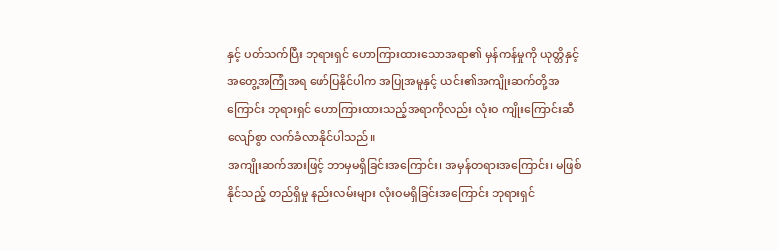နှင့် ပတ်သက်ပြီး ဘုရားရှင် ဟောကြားထားသောအရာ၏ မှန်ကန်မှုကို ယုတ္တိနှင့် အတွေ့အကြုံအရ ဖော်ပြနိုင်ပါက အပြုအမူနှင့် ယင်း၏အကျိုးဆက်တို့အကြောင်း ဘုရားရှင် ဟောကြားထားသည့်အရာကိုလည်း လုံးဝ ကျိုးကြောင်းဆီလျော်စွာ လက်ခံလာနိုင်ပါသည်။
အကျိုးဆက်အားဖြင့် ဘာမှမရှိခြင်းအကြောင်း၊ အမှန်တရားအကြောင်း၊ မဖြစ်နိုင်သည့် တည်ရှိမှု နည်းလမ်းများ လုံးဝမရှိခြင်းအကြောင်း ဘုရားရှင်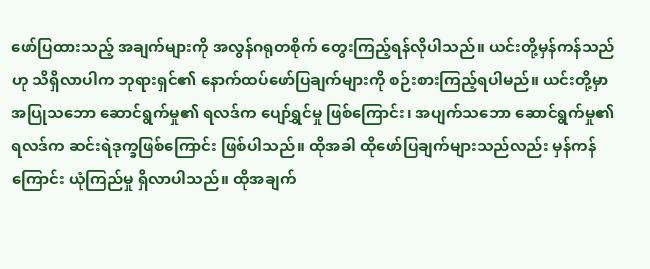ဖော်ပြထားသည့် အချက်များကို အလွန်ဂရုတစိုက် တွေးကြည့်ရန်လိုပါသည်။ ယင်းတို့မှန်ကန်သည်ဟု သိရှိလာပါက ဘုရားရှင်၏ နောက်ထပ်ဖော်ပြချက်များကို စဉ်းစားကြည့်ရပါမည်။ ယင်းတို့မှာ အပြုသဘော ဆောင်ရွက်မှု၏ ရလဒ်က ပျော်ရွှင်မှု ဖြစ်ကြောင်း၊ အပျက်သဘော ဆောင်ရွက်မှု၏ ရလဒ်က ဆင်းရဲဒုက္ခဖြစ်ကြောင်း ဖြစ်ပါသည်။ ထိုအခါ ထိုဖော်ပြချက်များသည်လည်း မှန်ကန်ကြောင်း ယုံကြည်မှု ရှိလာပါသည်။ ထိုအချက်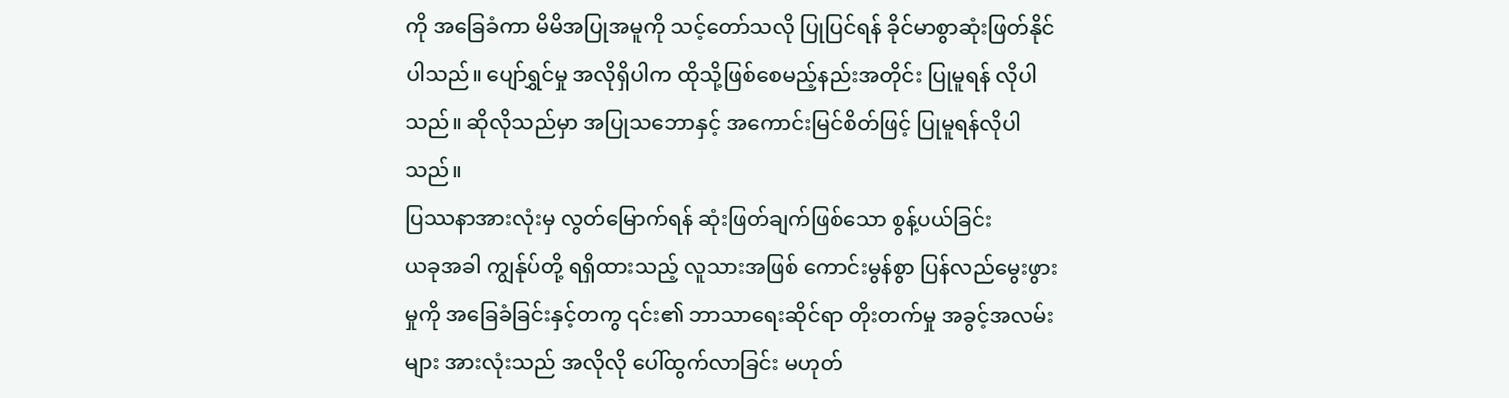ကို အခြေခံကာ မိမိအပြုအမူကို သင့်တော်သလို ပြုပြင်ရန် ခိုင်မာစွာဆုံးဖြတ်နိုင်ပါသည်။ ပျော်ရွှင်မှု အလိုရှိပါက ထိုသို့ဖြစ်စေမည့်နည်းအတိုင်း ပြုမူရန် လိုပါသည်။ ဆိုလိုသည်မှာ အပြုသဘောနှင့် အကောင်းမြင်စိတ်ဖြင့် ပြုမူရန်လိုပါသည်။
ပြဿနာအားလုံးမှ လွတ်မြောက်ရန် ဆုံးဖြတ်ချက်ဖြစ်သော စွန့်ပယ်ခြင်း
ယခုအခါ ကျွန်ုပ်တို့ ရရှိထားသည့် လူသားအဖြစ် ကောင်းမွန်စွာ ပြန်လည်မွေးဖွားမှုကို အခြေခံခြင်းနှင့်တကွ ၎င်း၏ ဘာသာရေးဆိုင်ရာ တိုးတက်မှု အခွင့်အလမ်းများ အားလုံးသည် အလိုလို ပေါ်ထွက်လာခြင်း မဟုတ်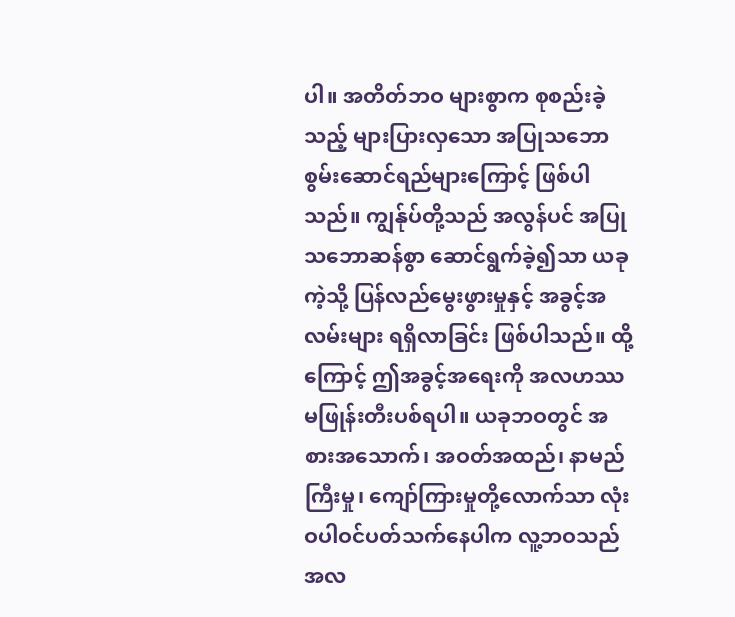ပါ။ အတိတ်ဘဝ များစွာက စုစည်းခဲ့သည့် များပြားလှသော အပြုသဘော စွမ်းဆောင်ရည်များကြောင့် ဖြစ်ပါသည်။ ကျွန်ုပ်တို့သည် အလွန်ပင် အပြုသဘောဆန်စွာ ဆောင်ရွက်ခဲ့၍သာ ယခုကဲ့သို့ ပြန်လည်မွေးဖွားမှုနှင့် အခွင့်အလမ်းများ ရရှိလာခြင်း ဖြစ်ပါသည်။ ထို့ကြောင့် ဤအခွင့်အရေးကို အလဟဿ မဖြုန်းတီးပစ်ရပါ။ ယခုဘဝတွင် အစားအသောက်၊ အဝတ်အထည်၊ နာမည်ကြီးမှု၊ ကျော်ကြားမှုတို့လောက်သာ လုံးဝပါဝင်ပတ်သက်နေပါက လူ့ဘဝသည် အလ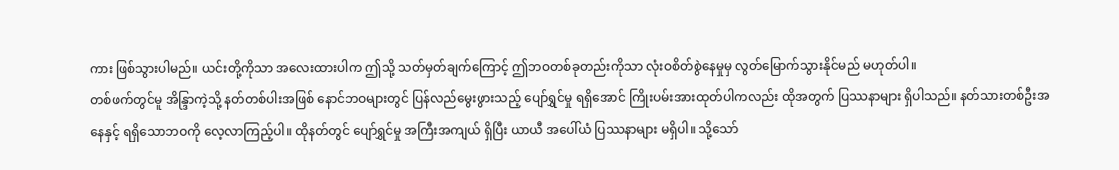ကား ဖြစ်သွားပါမည်။ ယင်းတို့ကိုသာ အလေးထားပါက ဤသို့ သတ်မှတ်ချက်ကြောင့် ဤဘဝတစ်ခုတည်းကိုသာ လုံးဝစိတ်စွဲနေမှုမှ လွတ်မြောက်သွားနိုင်မည် မဟုတ်ပါ။
တစ်ဖက်တွင်မူ အိန္ဒြာကဲ့သို့ နတ်တစ်ပါးအဖြစ် နောင်ဘဝများတွင် ပြန်လည်မွေးဖွားသည့် ပျော်ရွှင်မှု ရရှိအောင် ကြိုးပမ်းအားထုတ်ပါကလည်း ထိုအတွက် ပြဿနာများ ရှိပါသည်။ နတ်သားတစ်ဦးအနေနှင့် ရရှိသောဘဝကို လေ့လာကြည့်ပါ။ ထိုနတ်တွင် ပျော်ရွှင်မှု အကြီးအကျယ် ရှိပြီး ယာယီ အပေါ်ယံ ပြဿနာများ မရှိပါ။ သို့သော်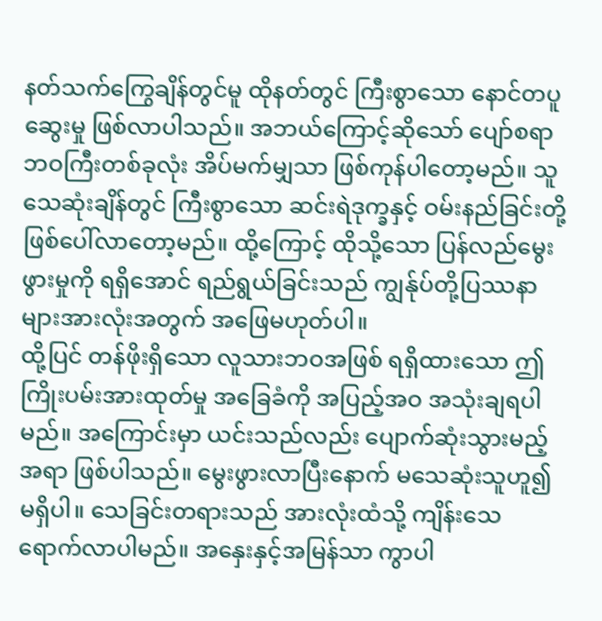နတ်သက်ကြွေချိန်တွင်မူ ထိုနတ်တွင် ကြီးစွာသော နောင်တပူဆွေးမှု ဖြစ်လာပါသည်။ အဘယ်ကြောင့်ဆိုသော် ပျော်စရာဘဝကြီးတစ်ခုလုံး အိပ်မက်မျှသာ ဖြစ်ကုန်ပါတော့မည်။ သူသေဆုံးချိန်တွင် ကြီးစွာသော ဆင်းရဲဒုက္ခနှင့် ဝမ်းနည်ခြင်းတို့ ဖြစ်ပေါ်လာတော့မည်။ ထို့ကြောင့် ထိုသို့သော ပြန်လည်မွေးဖွားမှုကို ရရှိအောင် ရည်ရွယ်ခြင်းသည် ကျွန်ုပ်တို့ပြဿနာများအားလုံးအတွက် အဖြေမဟုတ်ပါ။
ထို့ပြင် တန်ဖိုးရှိသော လူသားဘဝအဖြစ် ရရှိထားသော ဤကြိုးပမ်းအားထုတ်မှု အခြေခံကို အပြည့်အဝ အသုံးချရပါမည်။ အကြောင်းမှာ ယင်းသည်လည်း ပျောက်ဆုံးသွားမည့်အရာ ဖြစ်ပါသည်။ မွေးဖွားလာပြီးနောက် မသေဆုံးသူဟူ၍ မရှိပါ။ သေခြင်းတရားသည် အားလုံးထံသို့ ကျိန်းသေ ရောက်လာပါမည်။ အနှေးနှင့်အမြန်သာ ကွာပါ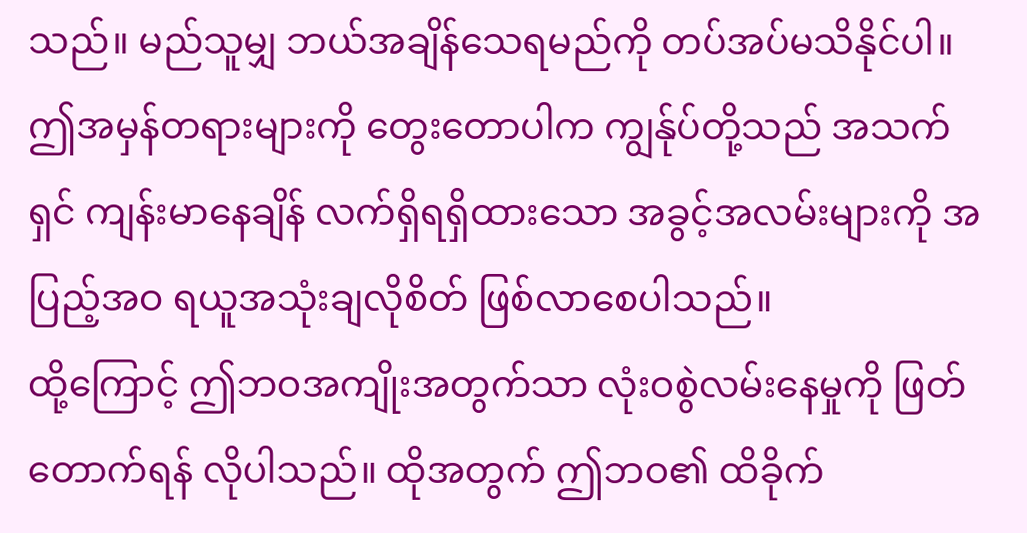သည်။ မည်သူမျှ ဘယ်အချိန်သေရမည်ကို တပ်အပ်မသိနိုင်ပါ။ ဤအမှန်တရားများကို တွေးတောပါက ကျွန်ုပ်တို့သည် အသက်ရှင် ကျန်းမာနေချိန် လက်ရှိရရှိထားသော အခွင့်အလမ်းများကို အပြည့်အဝ ရယူအသုံးချလိုစိတ် ဖြစ်လာစေပါသည်။
ထို့ကြောင့် ဤဘဝအကျိုးအတွက်သာ လုံးဝစွဲလမ်းနေမှုကို ဖြတ်တောက်ရန် လိုပါသည်။ ထိုအတွက် ဤဘဝ၏ ထိခိုက်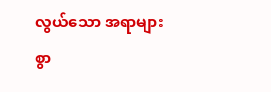လွယ်သော အရာများစွာ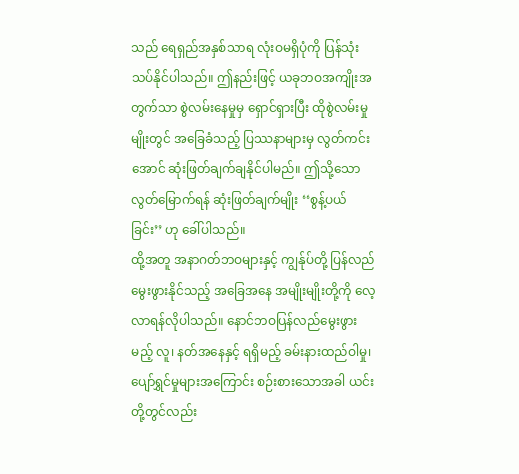သည် ရေရှည်အနှစ်သာရ လုံးဝမရှိပုံကို ပြန်သုံးသပ်နိုင်ပါသည်။ ဤနည်းဖြင့် ယခုဘဝအကျိုးအတွက်သာ စွဲလမ်းနေမှုမှ ရှောင်ရှားပြီး ထိုစွဲလမ်းမှုမျိုးတွင် အခြေခံသည့် ပြဿနာများမှ လွတ်ကင်းအောင် ဆုံးဖြတ်ချက်ချနိုင်ပါမည်။ ဤသို့သော လွတ်မြောက်ရန် ဆုံးဖြတ်ချက်မျိုး ‘‘စွန့်ပယ်ခြင်း’’ ဟု ခေါ်ပါသည်။
ထို့အတူ အနာဂတ်ဘဝများနှင့် ကျွန်ုပ်တို့ ပြန်လည်မွေးဖွားနိုင်သည့် အခြေအနေ အမျိုးမျိုးတို့ကို လေ့လာရန်လိုပါသည်။ နောင်ဘဝပြန်လည်မွေးဖွားမည့် လူ၊ နတ်အနေနှင့် ရရှိမည့် ခမ်းနားထည်ဝါမှု၊ ပျော်ရွှင်မှုများအကြောင်း စဉ်းစားသောအခါ ယင်းတို့တွင်လည်း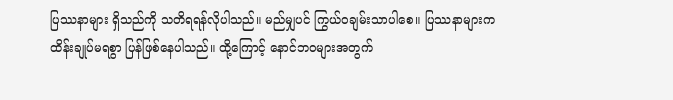ပြဿနာများ ရှိသည်ကို သတိရရန်လိုပါသည်။ မည်မျှပင် ကြွယ်ဝချမ်းသာပါစေ။ ပြဿနာများက ထိန်းချုပ်မရစွာ ပြန်ဖြစ်နေပါသည်။ ထို့ကြောင့် နောင်ဘဝများအတွက်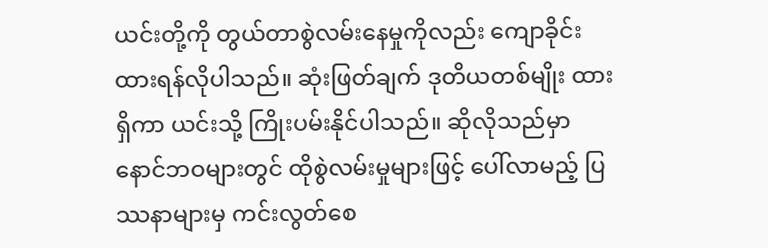ယင်းတို့ကို တွယ်တာစွဲလမ်းနေမှုကိုလည်း ကျောခိုင်းထားရန်လိုပါသည်။ ဆုံးဖြတ်ချက် ဒုတိယတစ်မျိုး ထားရှိကာ ယင်းသို့ ကြိုးပမ်းနိုင်ပါသည်။ ဆိုလိုသည်မှာ နောင်ဘဝများတွင် ထိုစွဲလမ်းမှုများဖြင့် ပေါ်လာမည့် ပြဿနာများမှ ကင်းလွတ်စေ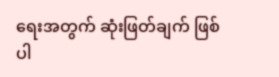ရေးအတွက် ဆုံးဖြတ်ချက် ဖြစ်ပါ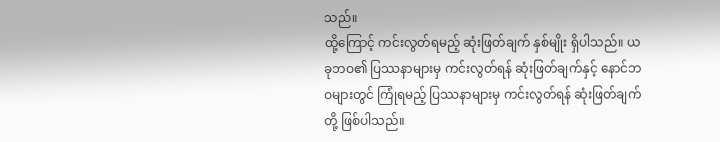သည်။
ထို့ကြောင့် ကင်းလွတ်ရမည့် ဆုံးဖြတ်ချက် နှစ်မျိုး ရှိပါသည်။ ယခုဘဝ၏ ပြဿနာများမှ ကင်းလွတ်ရန် ဆုံးဖြတ်ချက်နှင့် နောင်ဘဝများတွင် ကြုံရမည့် ပြဿနာများမှ ကင်းလွတ်ရန် ဆုံးဖြတ်ချက်တို့ ဖြစ်ပါသည်။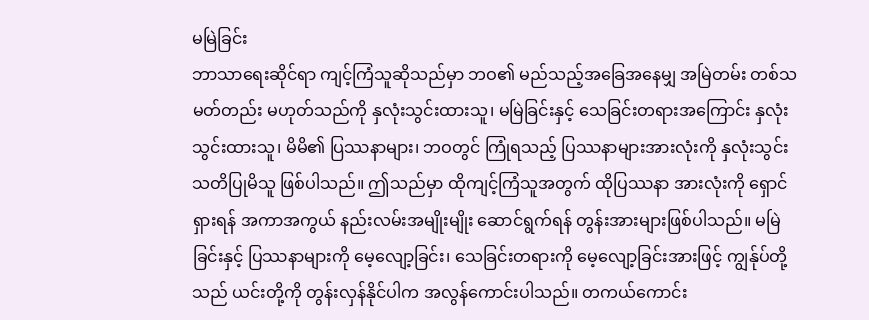မမြဲခြင်း
ဘာသာရေးဆိုင်ရာ ကျင့်ကြံသူဆိုသည်မှာ ဘဝ၏ မည်သည့်အခြေအနေမျှ အမြဲတမ်း တစ်သမတ်တည်း မဟုတ်သည်ကို နှလုံးသွင်းထားသူ၊ မမြဲခြင်းနှင့် သေခြင်းတရားအကြောင်း နှလုံးသွင်းထားသူ၊ မိမိ၏ ပြဿနာများ၊ ဘဝတွင် ကြုံရသည့် ပြဿနာများအားလုံးကို နှလုံးသွင်း သတိပြုမိသူ ဖြစ်ပါသည်။ ဤသည်မှာ ထိုကျင့်ကြံသူအတွက် ထိုပြဿနာ အားလုံးကို ရှောင်ရှားရန် အကာအကွယ် နည်းလမ်းအမျိုးမျိုး ဆောင်ရွက်ရန် တွန်းအားများဖြစ်ပါသည်။ မမြဲခြင်းနှင့် ပြဿနာများကို မေ့လျော့ခြင်း၊ သေခြင်းတရားကို မေ့လျော့ခြင်းအားဖြင့် ကျွန်ုပ်တို့သည် ယင်းတို့ကို တွန်းလှန်နိုင်ပါက အလွန်ကောင်းပါသည်။ တကယ်ကောင်း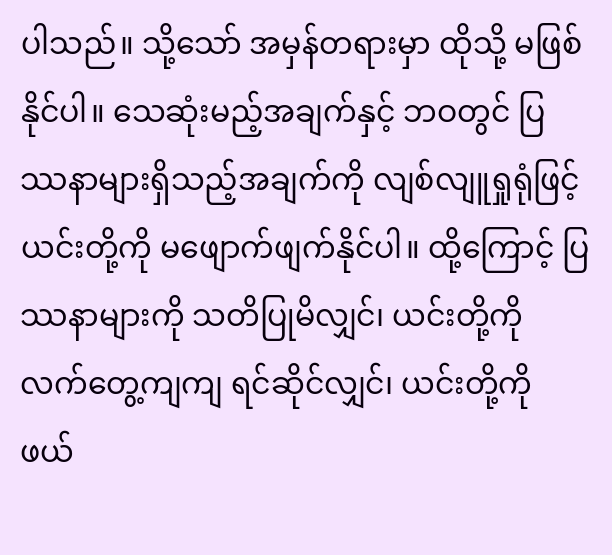ပါသည်။ သို့သော် အမှန်တရားမှာ ထိုသို့ မဖြစ်နိုင်ပါ။ သေဆုံးမည့်အချက်နှင့် ဘဝတွင် ပြဿနာများရှိသည့်အချက်ကို လျစ်လျူရှုရုံဖြင့် ယင်းတို့ကို မဖျောက်ဖျက်နိုင်ပါ။ ထို့ကြောင့် ပြဿနာများကို သတိပြုမိလျှင်၊ ယင်းတို့ကို လက်တွေ့ကျကျ ရင်ဆိုင်လျှင်၊ ယင်းတို့ကို ဖယ်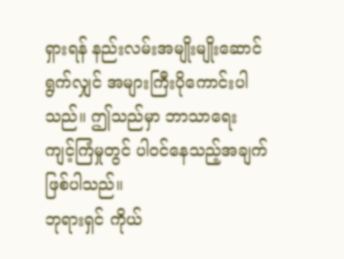ရှားရန် နည်းလမ်းအမျိုးမျိုးဆောင်ရွက်လျှင် အများကြီးပိုကောင်းပါသည်။ ဤသည်မှာ ဘာသာရေး ကျင့်ကြံမှုတွင် ပါဝင်နေသည့်အချက် ဖြစ်ပါသည်။
ဘုရားရှင် ကိုယ်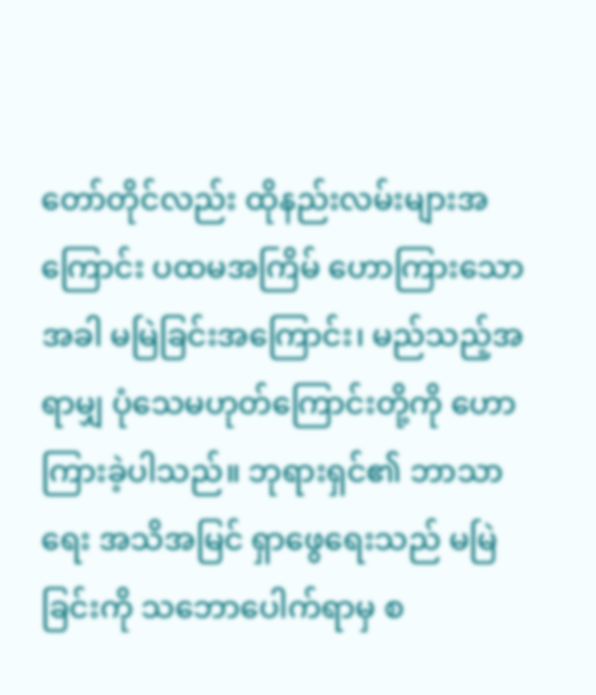တော်တိုင်လည်း ထိုနည်းလမ်းများအကြောင်း ပထမအကြိမ် ဟောကြားသောအခါ မမြဲခြင်းအကြောင်း၊ မည်သည့်အရာမျှ ပုံသေမဟုတ်ကြောင်းတို့ကို ဟောကြားခဲ့ပါသည်။ ဘုရားရှင်၏ ဘာသာရေး အသိအမြင် ရှာဖွေရေးသည် မမြဲခြင်းကို သဘောပေါက်ရာမှ စ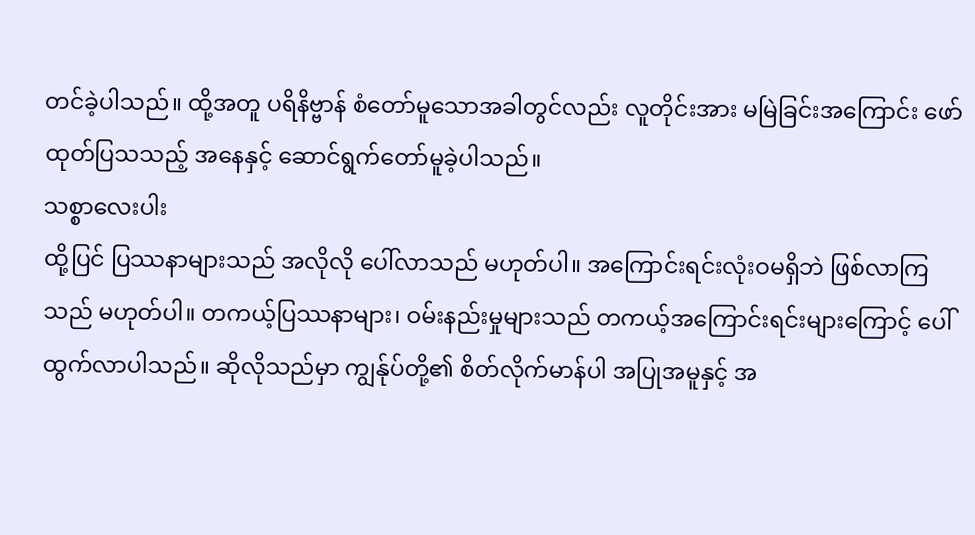တင်ခဲ့ပါသည်။ ထို့အတူ ပရိနိဗ္ဗာန် စံတော်မူသောအခါတွင်လည်း လူတိုင်းအား မမြဲခြင်းအကြောင်း ဖော်ထုတ်ပြသသည့် အနေနှင့် ဆောင်ရွက်တော်မူခဲ့ပါသည်။
သစ္စာလေးပါး
ထို့ပြင် ပြဿနာများသည် အလိုလို ပေါ်လာသည် မဟုတ်ပါ။ အကြောင်းရင်းလုံးဝမရှိဘဲ ဖြစ်လာကြသည် မဟုတ်ပါ။ တကယ့်ပြဿနာများ၊ ဝမ်းနည်းမှုများသည် တကယ့်အကြောင်းရင်းများကြောင့် ပေါ်ထွက်လာပါသည်။ ဆိုလိုသည်မှာ ကျွန်ုပ်တို့၏ စိတ်လိုက်မာန်ပါ အပြုအမူနှင့် အ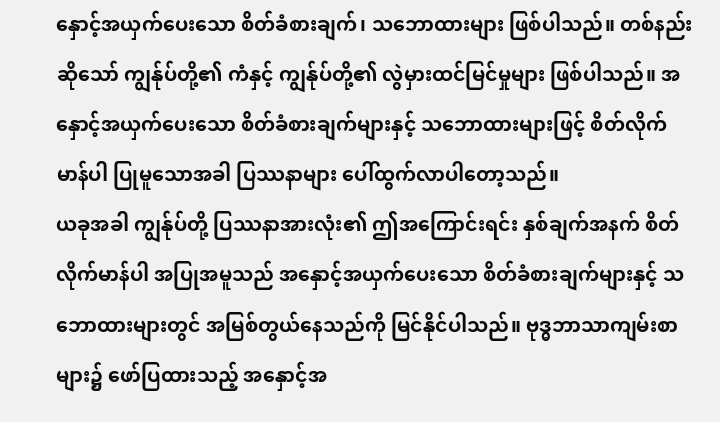နှောင့်အယှက်ပေးသော စိတ်ခံစားချက်၊ သဘောထားများ ဖြစ်ပါသည်။ တစ်နည်းဆိုသော် ကျွန်ုပ်တို့၏ ကံနှင့် ကျွန်ုပ်တို့၏ လွဲမှားထင်မြင်မှုများ ဖြစ်ပါသည်။ အနှောင့်အယှက်ပေးသော စိတ်ခံစားချက်များနှင့် သဘောထားများဖြင့် စိတ်လိုက်မာန်ပါ ပြုမူသောအခါ ပြဿနာများ ပေါ်ထွက်လာပါတော့သည်။
ယခုအခါ ကျွန်ုပ်တို့ ပြဿနာအားလုံး၏ ဤအကြောင်းရင်း နှစ်ချက်အနက် စိတ်လိုက်မာန်ပါ အပြုအမူသည် အနှောင့်အယှက်ပေးသော စိတ်ခံစားချက်များနှင့် သဘောထားများတွင် အမြစ်တွယ်နေသည်ကို မြင်နိုင်ပါသည်။ ဗုဒ္ဓဘာသာကျမ်းစာများ၌ ဖော်ပြထားသည့် အနှောင့်အ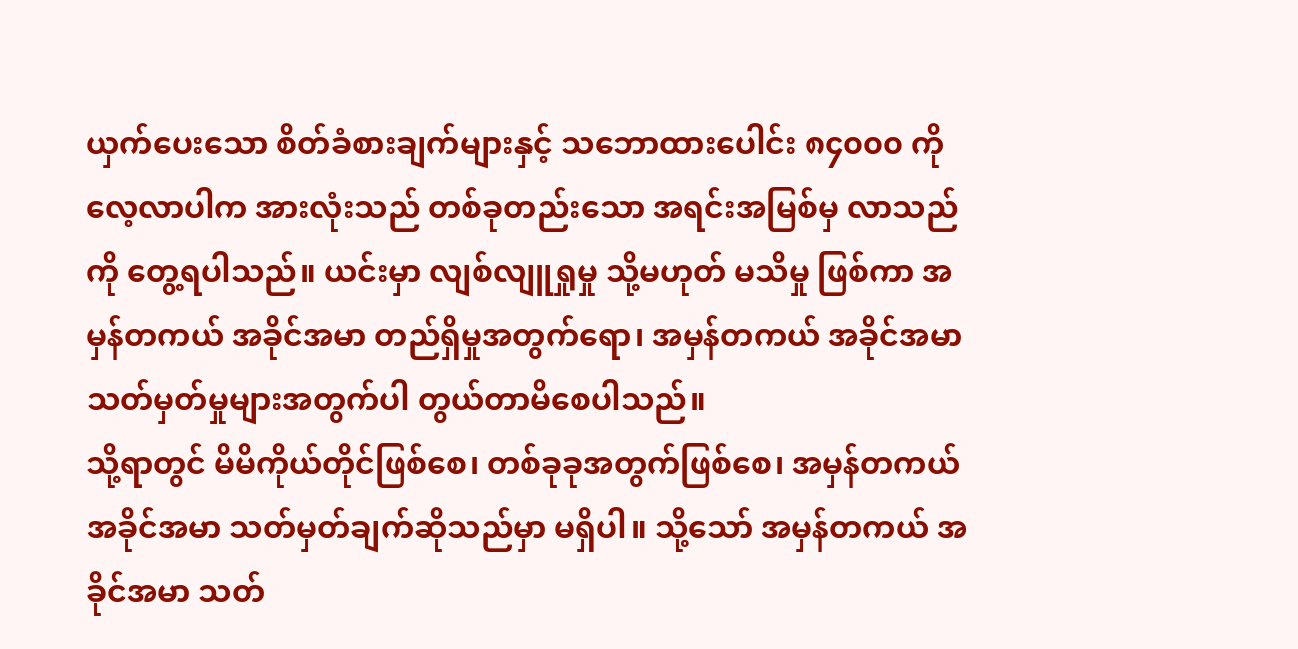ယှက်ပေးသော စိတ်ခံစားချက်များနှင့် သဘောထားပေါင်း ၈၄၀၀၀ ကို လေ့လာပါက အားလုံးသည် တစ်ခုတည်းသော အရင်းအမြစ်မှ လာသည်ကို တွေ့ရပါသည်။ ယင်းမှာ လျစ်လျူရှုမှု သို့မဟုတ် မသိမှု ဖြစ်ကာ အမှန်တကယ် အခိုင်အမာ တည်ရှိမှုအတွက်ရော၊ အမှန်တကယ် အခိုင်အမာ သတ်မှတ်မှုများအတွက်ပါ တွယ်တာမိစေပါသည်။
သို့ရာတွင် မိမိကိုယ်တိုင်ဖြစ်စေ၊ တစ်ခုခုအတွက်ဖြစ်စေ၊ အမှန်တကယ် အခိုင်အမာ သတ်မှတ်ချက်ဆိုသည်မှာ မရှိပါ။ သို့သော် အမှန်တကယ် အခိုင်အမာ သတ်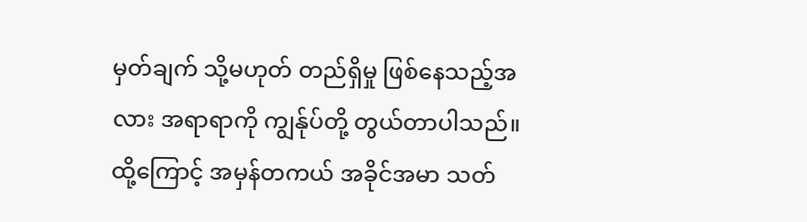မှတ်ချက် သို့မဟုတ် တည်ရှိမှု ဖြစ်နေသည့်အလား အရာရာကို ကျွန်ုပ်တို့ တွယ်တာပါသည်။ ထို့ကြောင့် အမှန်တကယ် အခိုင်အမာ သတ်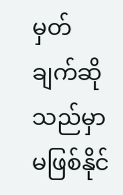မှတ်ချက်ဆိုသည်မှာ မဖြစ်နိုင်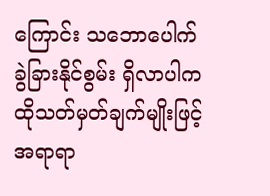ကြောင်း သဘောပေါက် ခွဲခြားနိုင်စွမ်း ရှိလာပါက ထိုသတ်မှတ်ချက်မျိုးဖြင့် အရာရာ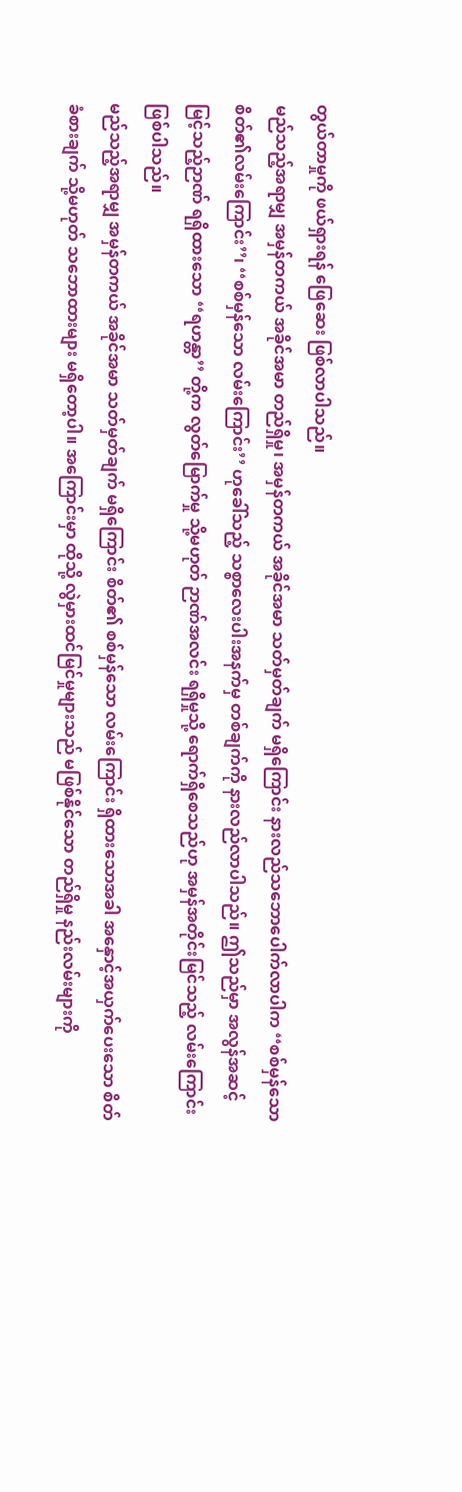တွယ်တာမှုကို ဖယ်ရှားရန် ဖြေဆေး ဖြစ်လာပါသည်။
မည်သည့်အရာမျှ အမှန်တကယ် အခိုင်အမာ တည်ရှိမှု၊ အမှန်တကယ် အခိုင်အမာ သတ်မှတ်ချက် မရှိကြောင်း နားလည်သဘောပေါက်လာပါက ‘‘စစ်မှန်သော စိတ်၏လမ်းကြောင်း’’၊ ‘‘စစ်မှန်သော လမ်းကြောင်း’’ ဟုခေါ်သည့် သစ္စာလေးပါးအနက်မှ တစ်ချက်ကို နားလည်လာပါသည်။ ဤသည်မှာ အလွန်အဆင့်မြင့်သည့်ဉာဏ် ရရှိထားသော ‘‘ရဟန္တာ’’ တို့က လွတ်မြောက်မှု သို့မဟုတ် ဉာဏ်အလင်း ရရှိမှုသို့ ရောက်ရှိစေသည်ဟု အမှန်အတိုင်းမြင်သည့် လမ်းကြောင်း ဖြစ်ပါသည်။
မည်သည့်အရာမျှ အမှန်တကယ် အခိုင်အမာ သတ်မှတ်ချက် မရှိကြောင်း စိတ်၏ စစ်မှန်သော လမ်းကြောင်း ရှိထားသောအခါ အနှောင့်အယှက်ပေးသော စိတ်ခံစားချက် သို့မဟုတ် သဘောထားများ မရှိတော့ပါ။ အကြောင်းမှာ ထိုသို့ လွဲမှားထင်မြင်မှုများသည် မဖြစ်နိုင်သော တည်ရှိမှု နည်းလမ်းများကို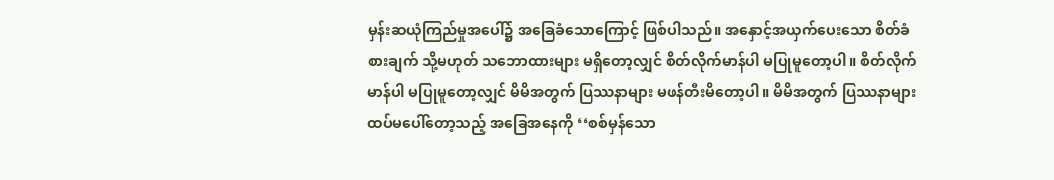မှန်းဆယုံကြည်မှုအပေါ်၌ အခြေခံသောကြောင့် ဖြစ်ပါသည်။ အနှောင့်အယှက်ပေးသော စိတ်ခံစားချက် သို့မဟုတ် သဘောထားများ မရှိတော့လျှင် စိတ်လိုက်မာန်ပါ မပြုမူတော့ပါ။ စိတ်လိုက်မာန်ပါ မပြုမူတော့လျှင် မိမိအတွက် ပြဿနာများ မဖန်တီးမိတော့ပါ။ မိမိအတွက် ပြဿနာများ ထပ်မပေါ်တော့သည့် အခြေအနေကို ‘‘စစ်မှန်သော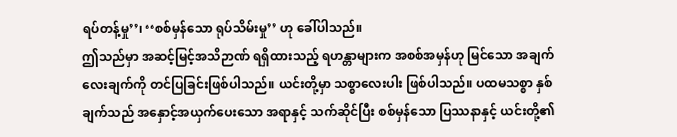ရပ်တန့်မှု’’၊ ‘‘စစ်မှန်သော ရုပ်သိမ်းမှု’’ ဟု ခေါ်ပါသည်။
ဤသည်မှာ အဆင့်မြင့်အသိဉာဏ် ရရှိထားသည့် ရဟန္တာများက အစစ်အမှန်ဟု မြင်သော အချက်လေးချက်ကို တင်ပြခြင်းဖြစ်ပါသည်။ ယင်းတို့မှာ သစ္စာလေးပါး ဖြစ်ပါသည်။ ပထမသစ္စာ နှစ်ချက်သည် အနှောင့်အယှက်ပေးသော အရာနှင့် သက်ဆိုင်ပြီး စစ်မှန်သော ပြဿနာနှင့် ယင်းတို့၏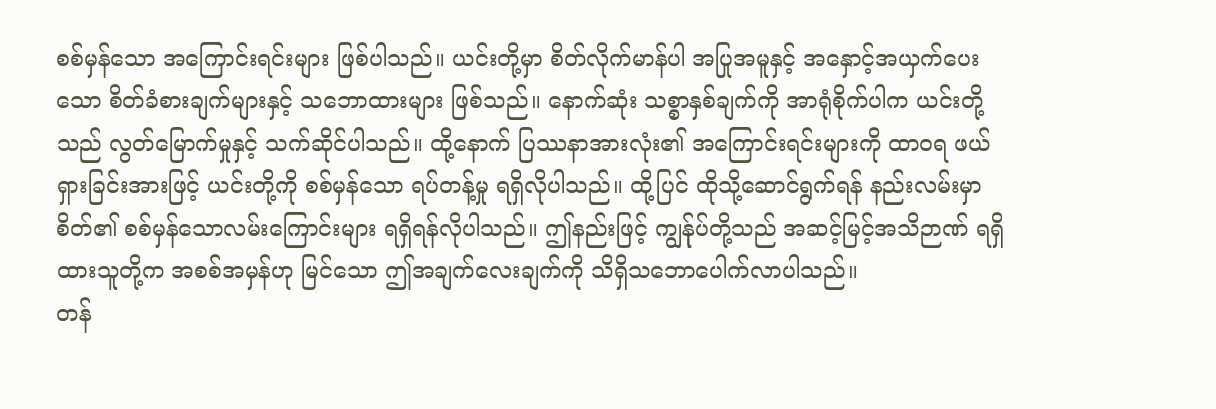စစ်မှန်သော အကြောင်းရင်းများ ဖြစ်ပါသည်။ ယင်းတို့မှာ စိတ်လိုက်မာန်ပါ အပြုအမူနှင့် အနှောင့်အယှက်ပေးသော စိတ်ခံစားချက်များနှင့် သဘောထားများ ဖြစ်သည်။ နောက်ဆုံး သစ္စာနှစ်ချက်ကို အာရုံစိုက်ပါက ယင်းတို့သည် လွတ်မြောက်မှုနှင့် သက်ဆိုင်ပါသည်။ ထို့နောက် ပြဿနာအားလုံး၏ အကြောင်းရင်းများကို ထာဝရ ဖယ်ရှားခြင်းအားဖြင့် ယင်းတို့ကို စစ်မှန်သော ရပ်တန့်မှု ရရှိလိုပါသည်။ ထို့ပြင် ထိုသို့ဆောင်ရွက်ရန် နည်းလမ်းမှာ စိတ်၏ စစ်မှန်သောလမ်းကြောင်းများ ရရှိရန်လိုပါသည်။ ဤနည်းဖြင့် ကျွန်ုပ်တို့သည် အဆင့်မြင့်အသိဉာဏ် ရရှိထားသူတို့က အစစ်အမှန်ဟု မြင်သော ဤအချက်လေးချက်ကို သိရှိသဘောပေါက်လာပါသည်။
တန်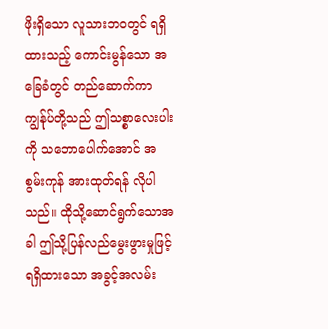ဖိုးရှိသော လူသားဘဝတွင် ရရှိထားသည့် ကောင်းမွန်သော အခြေခံတွင် တည်ဆောက်ကာ ကျွန်ုပ်တို့သည် ဤသစ္စာလေးပါးကို သဘောပေါက်အောင် အစွမ်းကုန် အားထုတ်ရန် လိုပါသည်။ ထိုသို့ဆောင်ရွက်သောအခါ ဤသို့ပြန်လည်မွေးဖွားမှုဖြင့် ရရှိထားသော အခွင့်အလမ်း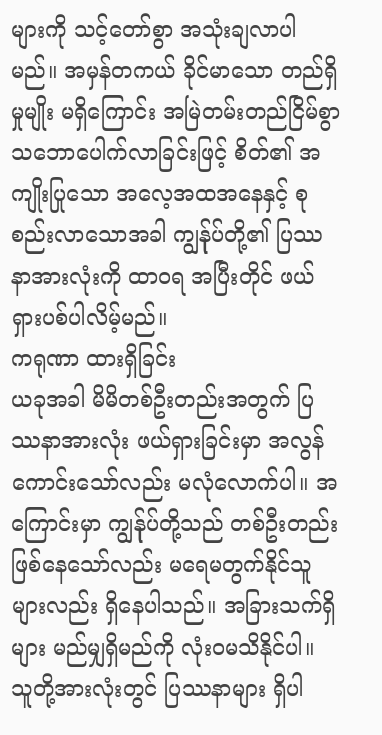များကို သင့်တော်စွာ အသုံးချလာပါမည်။ အမှန်တကယ် ခိုင်မာသော တည်ရှိမှုမျိုး မရှိကြောင်း အမြဲတမ်းတည်ငြိမ်စွာ သဘောပေါက်လာခြင်းဖြင့် စိတ်၏ အကျိုးပြုသော အလေ့အထအနေနှင့် စုစည်းလာသောအခါ ကျွန်ုပ်တို့၏ ပြဿနာအားလုံးကို ထာဝရ အပြီးတိုင် ဖယ်ရှားပစ်ပါလိမ့်မည်။
ကရုဏာ ထားရှိခြင်း
ယခုအခါ မိမိတစ်ဦးတည်းအတွက် ပြဿနာအားလုံး ဖယ်ရှားခြင်းမှာ အလွန်ကောင်းသော်လည်း မလုံလောက်ပါ။ အကြောင်းမှာ ကျွန်ုပ်တို့သည် တစ်ဦးတည်းဖြစ်နေသော်လည်း မရေမတွက်နိုင်သူများလည်း ရှိနေပါသည်။ အခြားသက်ရှိများ မည်မျှရှိမည်ကို လုံးဝမသိနိုင်ပါ။ သူတို့အားလုံးတွင် ပြဿနာများ ရှိပါ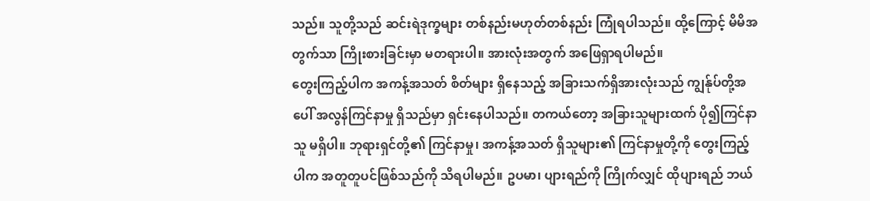သည်။ သူတို့သည် ဆင်းရဲဒုက္ခများ တစ်နည်းမဟုတ်တစ်နည်း ကြုံရပါသည်။ ထို့ကြောင့် မိမိအတွက်သာ ကြိုးစားခြင်းမှာ မတရားပါ။ အားလုံးအတွက် အဖြေရှာရပါမည်။
တွေးကြည့်ပါက အကန့်အသတ် စိတ်များ ရှိနေသည့် အခြားသက်ရှိအားလုံးသည် ကျွန်ုပ်တို့အပေါ် အလွန်ကြင်နာမှု ရှိသည်မှာ ရှင်းနေပါသည်။ တကယ်တော့ အခြားသူများထက် ပို၍ကြင်နာသူ မရှိပါ။ ဘုရားရှင်တို့၏ ကြင်နာမှု၊ အကန့်အသတ် ရှိသူများ၏ ကြင်နာမှုတို့ကို တွေးကြည့်ပါက အတူတူပင်ဖြစ်သည်ကို သိရပါမည်။ ဥပမာ၊ ပျားရည်ကို ကြိုက်လျှင် ထိုပျားရည် ဘယ်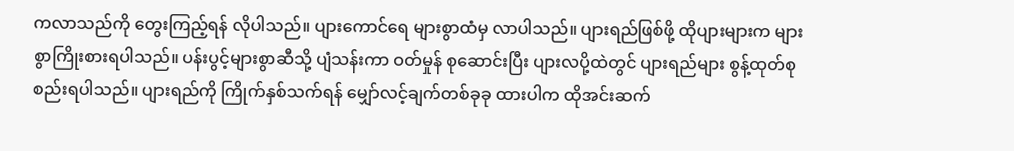ကလာသည်ကို တွေးကြည့်ရန် လိုပါသည်။ ပျားကောင်ရေ များစွာထံမှ လာပါသည်။ ပျားရည်ဖြစ်ဖို့ ထိုပျားများက များစွာကြိုးစားရပါသည်။ ပန်းပွင့်များစွာဆီသို့ ပျံသန်းကာ ဝတ်မှုန် စုဆောင်းပြီး ပျားလပို့ထဲတွင် ပျားရည်များ စွန့်ထုတ်စုစည်းရပါသည်။ ပျားရည်ကို ကြိုက်နှစ်သက်ရန် မျှော်လင့်ချက်တစ်ခုခု ထားပါက ထိုအင်းဆက်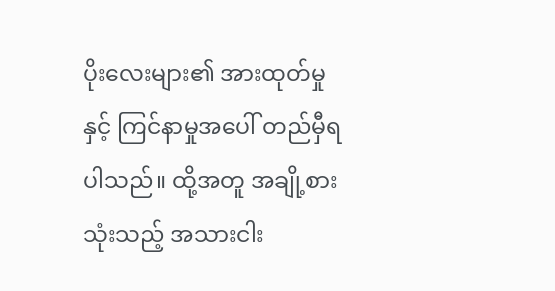ပိုးလေးများ၏ အားထုတ်မှုနှင့် ကြင်နာမှုအပေါ် တည်မှီရပါသည်။ ထို့အတူ အချို့စားသုံးသည့် အသားငါး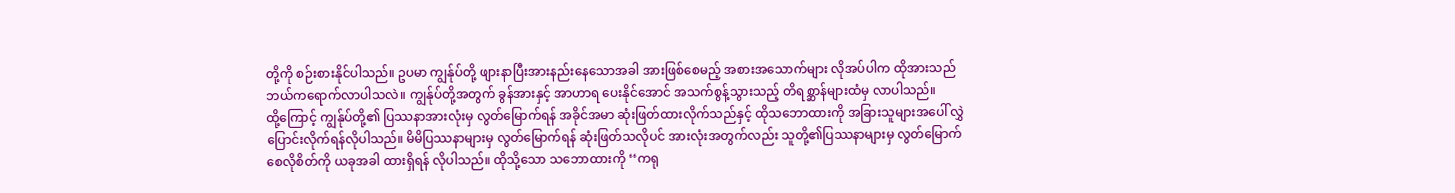တို့ကို စဉ်းစားနိုင်ပါသည်။ ဥပမာ ကျွန်ုပ်တို့ ဖျားနာပြီးအားနည်းနေသောအခါ အားဖြစ်စေမည့် အစားအသောက်များ လိုအပ်ပါက ထိုအားသည် ဘယ်ကရောက်လာပါသလဲ။ ကျွန်ုပ်တို့အတွက် ခွန်အားနှင့် အာဟာရ ပေးနိုင်အောင် အသက်စွန့်သွားသည့် တိရစ္ဆာန်များထံမှ လာပါသည်။
ထို့ကြောင့် ကျွန်ုပ်တို့၏ ပြဿနာအားလုံးမှ လွတ်မြောက်ရန် အခိုင်အမာ ဆုံးဖြတ်ထားလိုက်သည်နှင့် ထိုသဘောထားကို အခြားသူများအပေါ် လွှဲပြောင်းလိုက်ရန်လိုပါသည်။ မိမိပြဿနာများမှ လွတ်မြောက်ရန် ဆုံးဖြတ်သလိုပင် အားလုံးအတွက်လည်း သူတို့၏ပြဿနာများမှ လွတ်မြောက်စေလိုစိတ်ကို ယခုအခါ ထားရှိရန် လိုပါသည်။ ထိုသို့သော သဘောထားကို ‘‘ကရု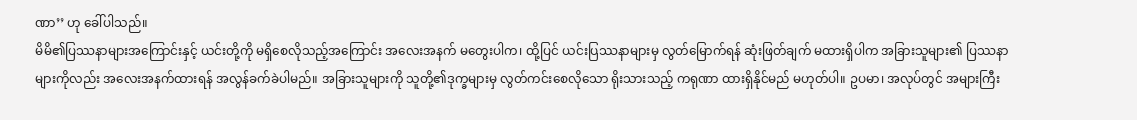ဏာ’’ ဟု ခေါ်ပါသည်။
မိမိ၏ပြဿနာများအကြောင်းနှင့် ယင်းတို့ကို မရှိစေလိုသည့်အကြောင်း အလေးအနက် မတွေးပါက၊ ထို့ပြင် ယင်းပြဿနာများမှ လွတ်မြောက်ရန် ဆုံးဖြတ်ချက် မထားရှိပါက အခြားသူများ၏ ပြဿနာများကိုလည်း အလေးအနက်ထားရန် အလွန်ခက်ခဲပါမည်။ အခြားသူများကို သူတို့၏ဒုက္ခများမှ လွတ်ကင်းစေလိုသော ရိုးသားသည့် ကရုဏာ ထားရှိနိုင်မည် မဟုတ်ပါ။ ဥပမာ၊ အလုပ်တွင် အများကြီး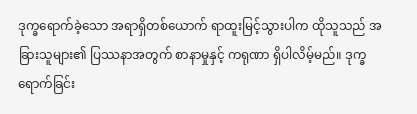ဒုက္ခရောက်ခဲ့သော အရာရှိတစ်ယောက် ရာထူးမြင့်သွားပါက ထိုသူသည် အခြားသူများ၏ ပြဿနာအတွက် စာနာမှုနှင့် ကရုဏာ ရှိပါလိမ့်မည်။ ဒုက္ခရောက်ခြင်း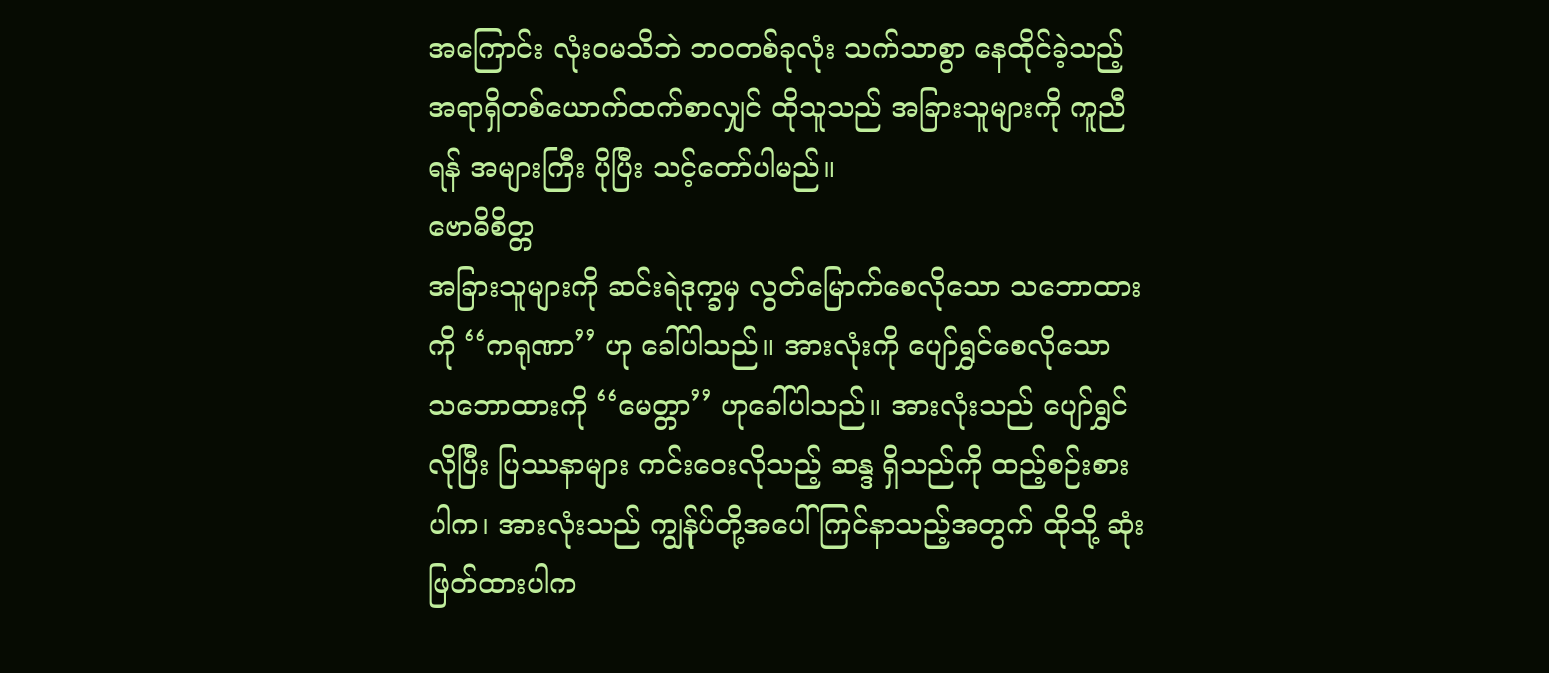အကြောင်း လုံးဝမသိဘဲ ဘဝတစ်ခုလုံး သက်သာစွာ နေထိုင်ခဲ့သည့် အရာရှိတစ်ယောက်ထက်စာလျှင် ထိုသူသည် အခြားသူများကို ကူညီရန် အများကြီး ပိုပြီး သင့်တော်ပါမည်။
ဗောဓိစိတ္တ
အခြားသူများကို ဆင်းရဲဒုက္ခမှ လွတ်မြောက်စေလိုသော သဘောထားကို ‘‘ကရုဏာ’’ ဟု ခေါ်ပါသည်။ အားလုံးကို ပျော်ရွှင်စေလိုသော သဘောထားကို ‘‘မေတ္တာ’’ ဟုခေါ်ပါသည်။ အားလုံးသည် ပျော်ရွှင်လိုပြီး ပြဿနာများ ကင်းဝေးလိုသည့် ဆန္ဒ ရှိသည်ကို ထည့်စဉ်းစားပါက၊ အားလုံးသည် ကျွန်ုပ်တို့အပေါ် ကြင်နာသည့်အတွက် ထိုသို့ ဆုံးဖြတ်ထားပါက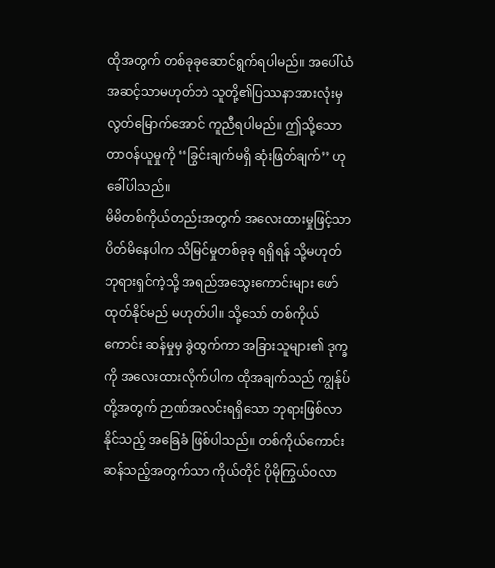ထိုအတွက် တစ်ခုခုဆောင်ရွက်ရပါမည်။ အပေါ်ယံအဆင့်သာမဟုတ်ဘဲ သူတို့၏ပြဿနာအားလုံးမှ လွတ်မြောက်အောင် ကူညီရပါမည်။ ဤသို့သော တာဝန်ယူမှုကို ‘‘ခြွင်းချက်မရှိ ဆုံးဖြတ်ချက်’’ ဟု ခေါ်ပါသည်။
မိမိတစ်ကိုယ်တည်းအတွက် အလေးထားမှုဖြင့်သာ ပိတ်မိနေပါက သိမြင်မှုတစ်ခုခု ရရှိရန် သို့မဟုတ် ဘုရားရှင်ကဲ့သို့ အရည်အသွေးကောင်းများ ဖော်ထုတ်နိုင်မည် မဟုတ်ပါ။ သို့သော် တစ်ကိုယ်ကောင်း ဆန်မှုမှ ခွဲထွက်ကာ အခြားသူများ၏ ဒုက္ခကို အလေးထားလိုက်ပါက ထိုအချက်သည် ကျွန်ုပ်တို့အတွက် ဉာဏ်အလင်းရရှိသော ဘုရားဖြစ်လာနိုင်သည့် အခြေခံ ဖြစ်ပါသည်။ တစ်ကိုယ်ကောင်း ဆန်သည့်အတွက်သာ ကိုယ်တိုင် ပိုမိုကြွယ်ဝလာ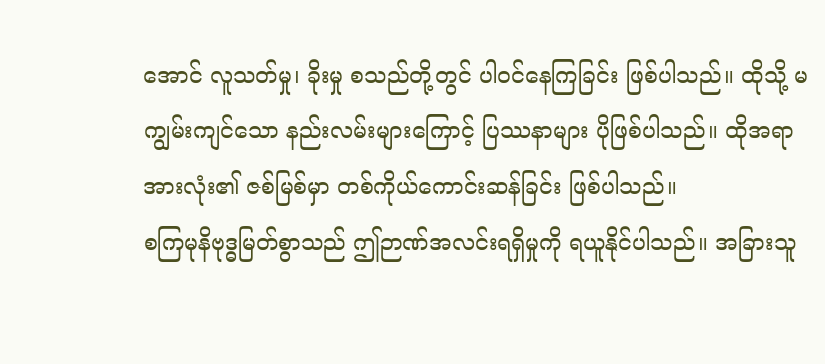အောင် လူသတ်မှု၊ ခိုးမှု စသည်တို့တွင် ပါဝင်နေကြခြင်း ဖြစ်ပါသည်။ ထိုသို့ မကျွမ်းကျင်သော နည်းလမ်းများကြောင့် ပြဿနာများ ပိုဖြစ်ပါသည်။ ထိုအရာအားလုံး၏ ဇစ်မြစ်မှာ တစ်ကိုယ်ကောင်းဆန်ခြင်း ဖြစ်ပါသည်။
စကြမုနိဗုဒ္ဓမြတ်စွာသည် ဤဉာဏ်အလင်းရရှိမှုကို ရယူနိုင်ပါသည်။ အခြားသူ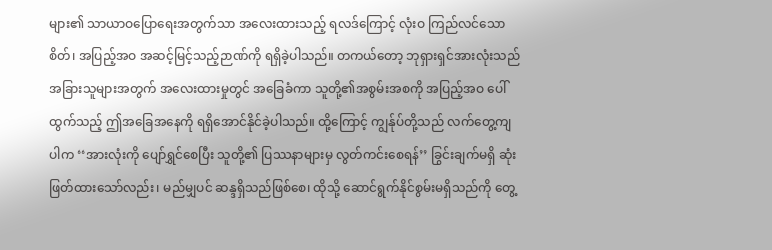များ၏ သာယာဝပြောရေးအတွက်သာ အလေးထားသည့် ရလဒ်ကြောင့် လုံးဝ ကြည်လင်သောစိတ်၊ အပြည့်အဝ အဆင့်မြင့်သည့်ဉာဏ်ကို ရရှိခဲ့ပါသည်။ တကယ်တော့ ဘုရှားရှင်အားလုံးသည် အခြားသူများအတွက် အလေးထားမှုတွင် အခြေခံကာ သူတို့၏အစွမ်းအစကို အပြည့်အဝ ပေါ်ထွက်သည့် ဤအခြေအနေကို ရရှိအောင်နိုင်ခဲ့ပါသည်။ ထို့ကြောင့် ကျွန်ုပ်တို့သည် လက်တွေ့ကျပါက ‘‘အားလုံးကို ပျော်ရွှင်စေပြီး သူတို့၏ ပြဿနာများမှ လွတ်ကင်းစေရန်’’ ခြွင်းချက်မရှိ ဆုံးဖြတ်ထားသော်လည်း၊ မည်မျှပင် ဆန္ဒရှိသည်ဖြစ်စေ၊ ထိုသို့ ဆောင်ရွက်နိုင်စွမ်းမရှိသည်ကို တွေ့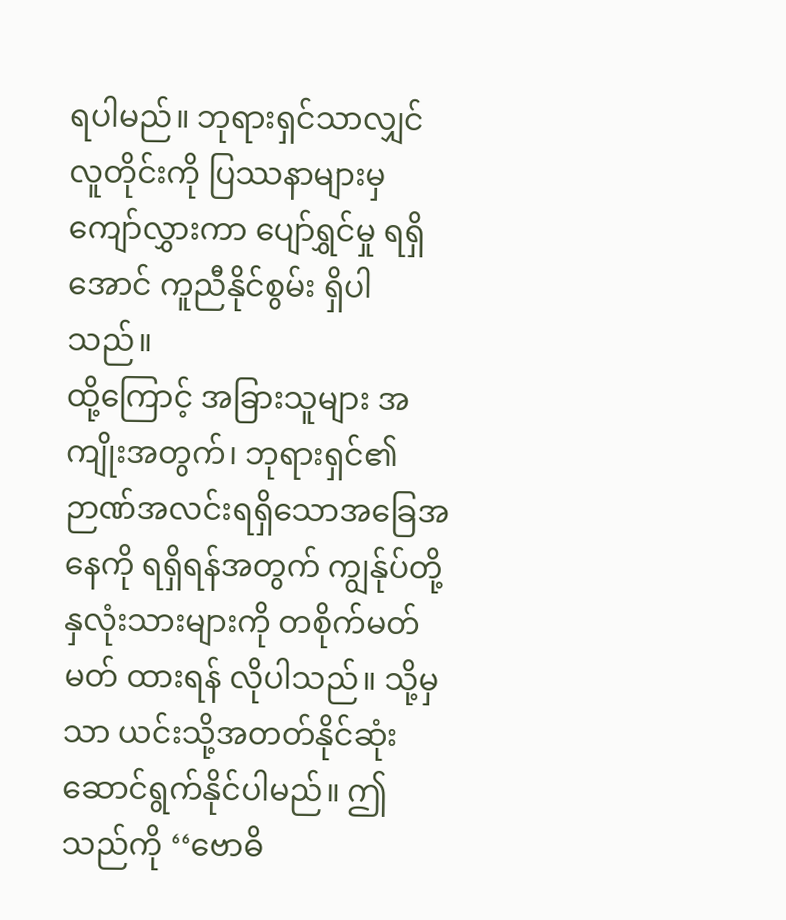ရပါမည်။ ဘုရားရှင်သာလျှင် လူတိုင်းကို ပြဿနာများမှ ကျော်လွှားကာ ပျော်ရွှင်မှု ရရှိအောင် ကူညီနိုင်စွမ်း ရှိပါသည်။
ထို့ကြောင့် အခြားသူများ အကျိုးအတွက်၊ ဘုရားရှင်၏ ဉာဏ်အလင်းရရှိသောအခြေအနေကို ရရှိရန်အတွက် ကျွန်ုပ်တို့နှလုံးသားများကို တစိုက်မတ်မတ် ထားရန် လိုပါသည်။ သို့မှသာ ယင်းသို့အတတ်နိုင်ဆုံး ဆောင်ရွက်နိုင်ပါမည်။ ဤသည်ကို ‘‘ဗောဓိ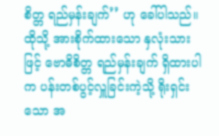စိတ္တ ရည်မှန်းချက်’’ ဟု ခေါ်ပါသည်။
ထိုသို့ အားစိုက်ထားသော နှလုံးသားဖြင့် ဗောဓိစိတ္တ ရည်မှန်းချက် ရှိထားပါက ပန်းတစ်ပွင့်လှူခြင်းကဲ့သို့ ရိုးရှင်းသော အ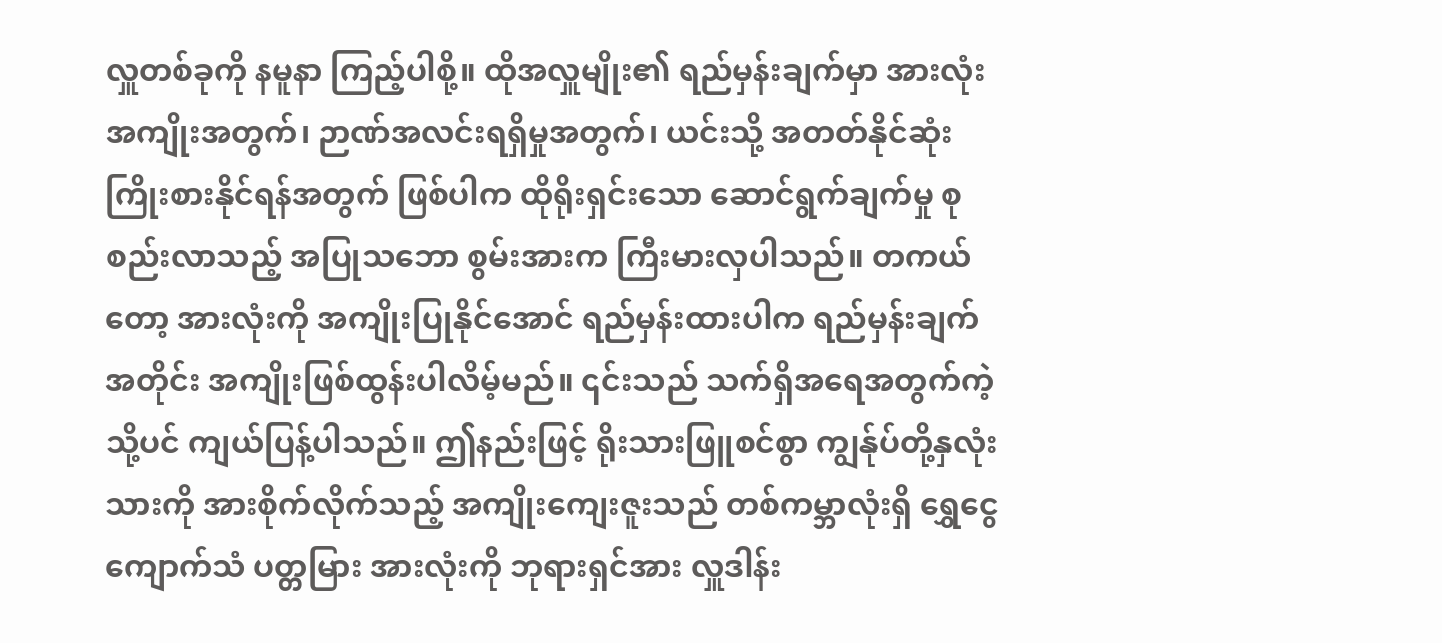လှူတစ်ခုကို နမူနာ ကြည့်ပါစို့။ ထိုအလှူမျိုး၏ ရည်မှန်းချက်မှာ အားလုံးအကျိုးအတွက်၊ ဉာဏ်အလင်းရရှိမှုအတွက်၊ ယင်းသို့ အတတ်နိုင်ဆုံး ကြိုးစားနိုင်ရန်အတွက် ဖြစ်ပါက ထိုရိုးရှင်းသော ဆောင်ရွက်ချက်မှု စုစည်းလာသည့် အပြုသဘော စွမ်းအားက ကြီးမားလှပါသည်။ တကယ်တော့ အားလုံးကို အကျိုးပြုနိုင်အောင် ရည်မှန်းထားပါက ရည်မှန်းချက်အတိုင်း အကျိုးဖြစ်ထွန်းပါလိမ့်မည်။ ၎င်းသည် သက်ရှိအရေအတွက်ကဲ့သို့ပင် ကျယ်ပြန့်ပါသည်။ ဤနည်းဖြင့် ရိုးသားဖြူစင်စွာ ကျွန်ုပ်တို့နှလုံးသားကို အားစိုက်လိုက်သည့် အကျိုးကျေးဇူးသည် တစ်ကမ္ဘာလုံးရှိ ရွှေငွေကျောက်သံ ပတ္တမြား အားလုံးကို ဘုရားရှင်အား လှူဒါန်း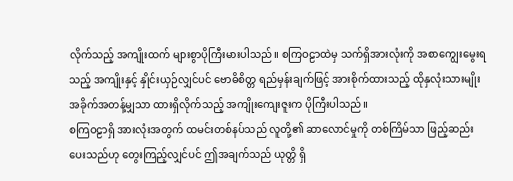လိုက်သည့် အကျိုးထက် များစွာပိုကြီးမားပါသည်။ စကြဝဠာထဲမှ သက်ရှိအားလုံးကို အစာကျွေးမွေးရသည့် အကျိုးနှင့် နှိုင်းယှဉ်လျှင်ပင် ဗောဓိစိတ္တ ရည်မှန်းချက်ဖြင့် အားစိုက်ထားသည့် ထိုနှလုံးသားမျိုး အခိုက်အတန့်မျှသာ ထားရှိလိုက်သည့် အကျိုးကျေးဇူးက ပိုကြီးပါသည်။
စကြဝဠာရှိ အားလုံးအတွက် ထမင်းတစ်နပ်သည် လူတို့၏ ဆာလောင်မှုကို တစ်ကြိမ်သာ ဖြည့်ဆည်းပေးသည်ဟု တွေးကြည့်လျှင်ပင် ဤအချက်သည် ယုတ္တိ ရှိ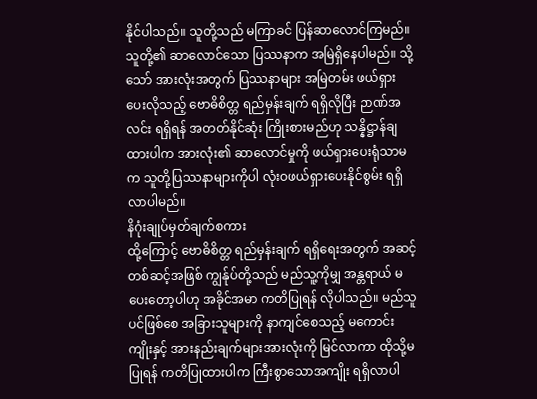နိုင်ပါသည်။ သူတို့သည် မကြာခင် ပြန်ဆာလောင်ကြမည်။ သူတို့၏ ဆာလောင်သော ပြဿနာက အမြဲရှိနေပါမည်။ သို့သော် အားလုံးအတွက် ပြဿနာများ အမြဲတမ်း ဖယ်ရှားပေးလိုသည့် ဗောဓိစိတ္တ ရည်မှန်းချက် ရရှိလိုပြီး ဉာဏ်အလင်း ရရှိရန် အတတ်နိုင်ဆုံး ကြိုးစားမည်ဟု သန္နိဋ္ဌာန်ချထားပါက အားလုံး၏ ဆာလောင်မှုကို ဖယ်ရှားပေးရုံသာမက သူတို့ပြဿနာများကိုပါ လုံးဝဖယ်ရှားပေးနိုင်စွမ်း ရရှိလာပါမည်။
နိဂုံးချုပ်မှတ်ချက်စကား
ထို့ကြောင့် ဗောဓိစိတ္တ ရည်မှန်းချက် ရရှိရေးအတွက် အဆင့်တစ်ဆင့်အဖြစ် ကျွန်ုပ်တို့သည် မည်သူ့ကိုမျှ အန္တရာယ် မပေးတော့ပါဟု အခိုင်အမာ ကတိပြုရန် လိုပါသည်။ မည်သူပင်ဖြစ်စေ အခြားသူများကို နာကျင်စေသည့် မကောင်းကျိုးနှင့် အားနည်းချက်များအားလုံးကို မြင်လာကာ ထိုသို့မပြုရန် ကတိပြုထားပါက ကြီးစွာသောအကျိုး ရရှိလာပါ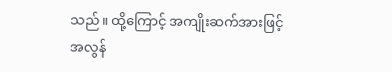သည်။ ထို့ကြောင့် အကျိုးဆက်အားဖြင့် အလွန်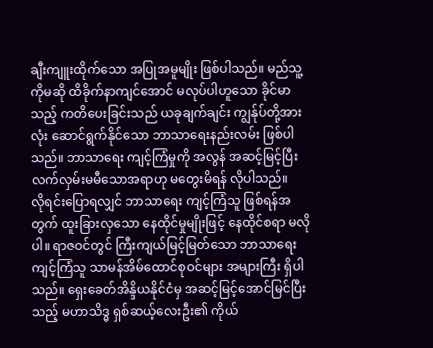ချီးကျူးထိုက်သော အပြုအမူမျိုး ဖြစ်ပါသည်။ မည်သူ့ကိုမဆို ထိခိုက်နာကျင်အောင် မလုပ်ပါဟူသော ခိုင်မာသည့် ကတိပေးခြင်းသည် ယခုချက်ချင်း ကျွန်ုပ်တို့အားလုံး ဆောင်ရွက်နိုင်သော ဘာသာရေးနည်းလမ်း ဖြစ်ပါသည်။ ဘာသာရေး ကျင့်ကြံမှုကို အလွန် အဆင့်မြင့်ပြီး လက်လှမ်းမမီသောအရာဟု မတွေးမိရန် လိုပါသည်။
လိုရင်းပြောရလျှင် ဘာသာရေး ကျင့်ကြံသူ ဖြစ်ရန်အတွက် ထူးခြားလှသော နေထိုင်မှုမျိုးဖြင့် နေထိုင်စရာ မလိုပါ။ ရာဇဝင်တွင် ကြီးကျယ်မြင့်မြတ်သော ဘာသာရေးကျင့်ကြံသူ သာမန်အိမ်ထောင်စုဝင်များ အများကြီး ရှိပါသည်။ ရှေးခေတ်အိန္ဒိယနိုင်ငံမှ အဆင့်မြင့်အောင်မြင်ပြီးသည့် မဟာသိဒ္ဓ ရှစ်ဆယ့်လေးဦး၏ ကိုယ်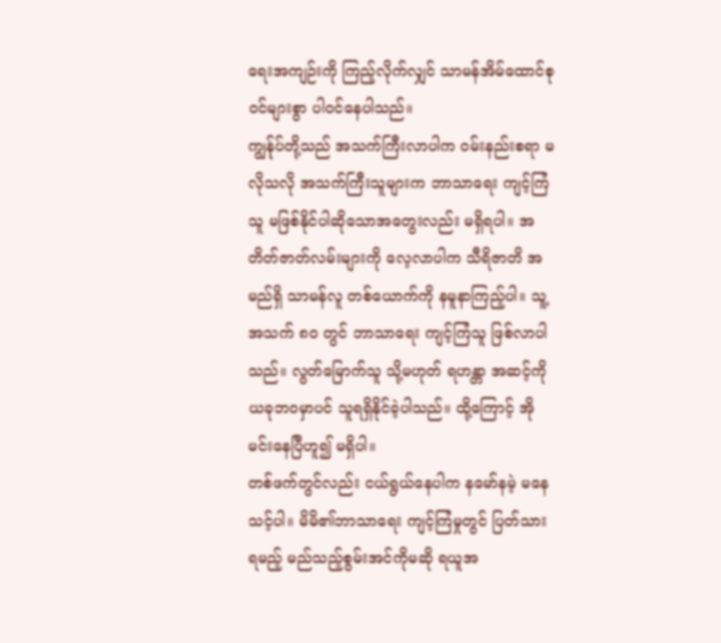ရေးအကျဉ်းကို ကြည့်လိုက်လျှင် သာမန်အိမ်ထောင်စုဝင်များစွာ ပါဝင်နေပါသည်။
ကျွန်ုပ်တို့သည် အသက်ကြီးလာပါက ဝမ်းနည်းစရာ မလိုသလို အသက်ကြီးသူများက ဘာသာရေး ကျင့်ကြံသူ မဖြစ်နိုင်ပါဆိုသောအတွေးလည်း မရှိရပါ။ အတိတ်ဇာတ်လမ်းများကို လေ့လာပါက သီရိဇာတိ အမည်ရှိ သာမန်လူ တစ်ယောက်ကို နမူနာကြည့်ပါ။ သူ့အသက် ၈၀ တွင် ဘာသာရေး ကျင့်ကြံသူ ဖြစ်လာပါသည်။ လွတ်မြောက်သူ သို့မဟုတ် ရဟန္တာ အဆင့်ကို ယခုဘဝမှာပင် သူရရှိနိုင်ခဲ့ပါသည်။ ထို့ကြောင့် အိုမင်းနေပြီဟူ၍ မရှိပါ။
တစ်ဖက်တွင်လည်း ငယ်ရွယ်နေပါက နမော်နမဲ့ မနေသင့်ပါ။ မိမိ၏ဘာသာရေး ကျင့်ကြံမှုတွင် ပြတ်သားရမည့် မည်သည့်စွမ်းအင်ကိုမဆို ရယူအ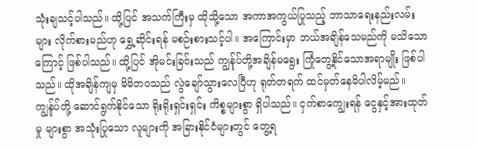သုံးချသင့်ပါသည်။ ထို့ပြင် အသက်ကြီးမှ ထိုသို့သော အကာအကွယ်ပြုသည့် ဘာသာရေးနည်းလမ်းများ လိုက်စားမည်ဟု ရွှေ့ဆိုင်းရန် မစဉ်းစားသင့်ပါ။ အကြောင်းမှာ ဘယ်အချိန်သေမည်ကို မသိသောကြောင့် ဖြစ်ပါသည်။ ထို့ပြင် အိုမင်းခြင်းသည် ကျွန်ုပ်တို့အချိန်မရွေး ကြုံတွေ့နိုင်သောအရာမျိုး ဖြစ်ပါသည်။ ထိုအချိန်ကျမှ မိမိဘဝသည် လွဲချော်သွားလေပြီဟု ရုတ်တရက် ထင်မှတ်နေမိပါလိမ့်မည်။
ကျွန်ုပ်တို့ ဆောင်ရွက်နိုင်သော ရိုးရိုးရှင်းရှင်း ကိစ္စများစွာ ရှိပါသည်။ ငှက်စာကျွေးရန် ငွေနှင့်အားထုတ်မှု များစွာ အသုံးပြုသော လူများကို အခြားနိုင်ငံများတွင် တွေ့ရ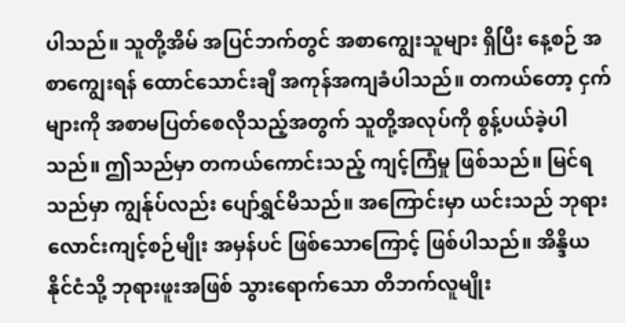ပါသည်။ သူတို့အိမ် အပြင်ဘက်တွင် အစာကျွေးသူများ ရှိပြီး နေ့စဉ် အစာကျွေးရန် ထောင်သောင်းချီ အကုန်အကျခံပါသည်။ တကယ်တော့ ငှက်များကို အစာမပြတ်စေလိုသည့်အတွက် သူတို့အလုပ်ကို စွန့်ပယ်ခဲ့ပါသည်။ ဤသည်မှာ တကယ်ကောင်းသည့် ကျင့်ကြံမှု ဖြစ်သည်။ မြင်ရသည်မှာ ကျွန်ုပ်လည်း ပျော်ရွှင်မိသည်။ အကြောင်းမှာ ယင်းသည် ဘုရားလောင်းကျင့်စဉ်မျိုး အမှန်ပင် ဖြစ်သောကြောင့် ဖြစ်ပါသည်။ အိန္ဒိယနိုင်ငံသို့ ဘုရားဖူးအဖြစ် သွားရောက်သော တိဘက်လူမျိုး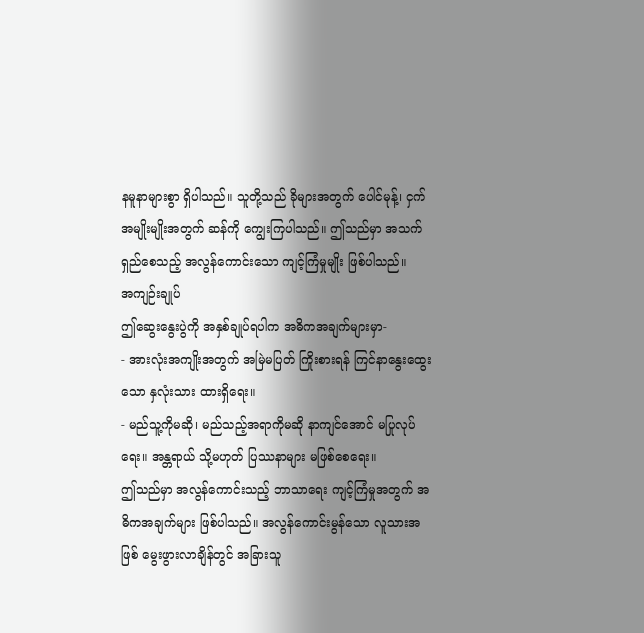နမူနာများစွာ ရှိပါသည်။ သူတို့သည် ခိုများအတွက် ပေါင်မုန့်၊ ငှက်အမျိုးမျိုးအတွက် ဆန်ကို ကျွေးကြပါသည်။ ဤသည်မှာ အသက်ရှည်စေသည့် အလွန်ကောင်းသော ကျင့်ကြံမှုမျိုး ဖြစ်ပါသည်။
အကျဉ်းချုပ်
ဤဆွေးနွေးပွဲကို အနှစ်ချုပ်ရပါက အဓိကအချက်များမှာ-
- အားလုံးအကျိုးအတွက် အမြဲမပြတ် ကြိုးစားရန် ကြင်နာနွေးထွေးသော နှလုံးသား ထားရှိရေး။
- မည်သူ့ကိုမဆို၊ မည်သည့်အရာကိုမဆို နာကျင်အောင် မပြုလုပ်ရေး။ အန္တရာယ် သို့မဟုတ် ပြဿနာများ မဖြစ်စေရေး။
ဤသည်မှာ အလွန်ကောင်းသည့် ဘာသာရေး ကျင့်ကြံမှုအတွက် အဓိကအချက်များ ဖြစ်ပါသည်။ အလွန်ကောင်းမွန်သော လူသားအဖြစ် မွေးဖွားလာချိန်တွင် အခြားသူ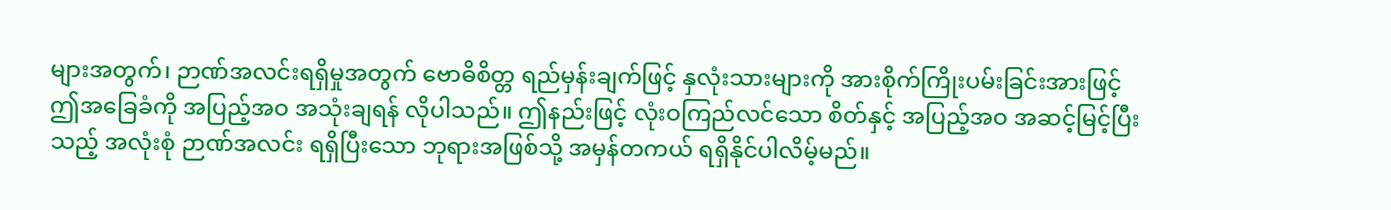များအတွက်၊ ဉာဏ်အလင်းရရှိမှုအတွက် ဗောဓိစိတ္တ ရည်မှန်းချက်ဖြင့် နှလုံးသားများကို အားစိုက်ကြိုးပမ်းခြင်းအားဖြင့် ဤအခြေခံကို အပြည့်အဝ အသုံးချရန် လိုပါသည်။ ဤနည်းဖြင့် လုံးဝကြည်လင်သော စိတ်နှင့် အပြည့်အဝ အဆင့်မြင့်ပြီးသည့် အလုံးစုံ ဉာဏ်အလင်း ရရှိပြီးသော ဘုရားအဖြစ်သို့ အမှန်တကယ် ရရှိနိုင်ပါလိမ့်မည်။